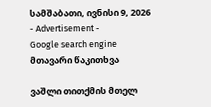სამშაბათი, ივნისი 9, 2026
- Advertisement -
Google search engine
მთავარი წაკითხვა

ვაშლი თითქმის მთელ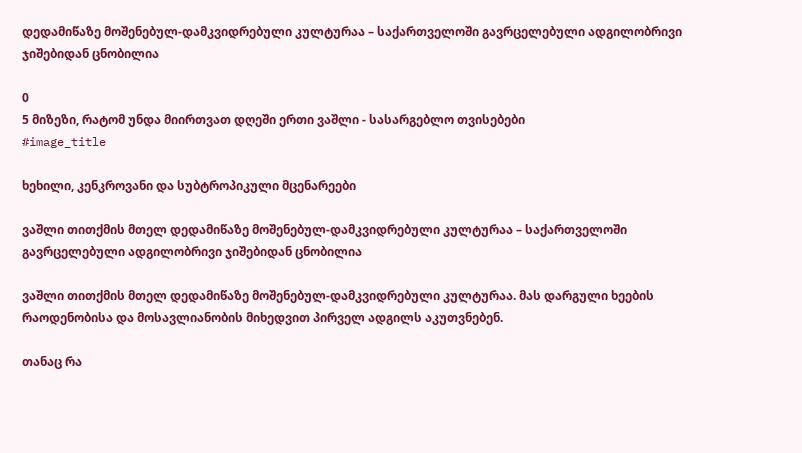დედამიწაზე მოშენებულ-დამკვიდრებული კულტურაა – საქართველოში გავრცელებული ადგილობრივი ჯიშებიდან ცნობილია

0
5 მიზეზი, რატომ უნდა მიირთვათ დღეში ერთი ვაშლი - სასარგებლო თვისებები
#image_title

ხეხილი, კენკროვანი და სუბტროპიკული მცენარეები

ვაშლი თითქმის მთელ დედამიწაზე მოშენებულ-დამკვიდრებული კულტურაა – საქართველოში გავრცელებული ადგილობრივი ჯიშებიდან ცნობილია

ვაშლი თითქმის მთელ დედამიწაზე მოშენებულ-დამკვიდრებული კულტურაა. მას დარგული ხეების რაოდენობისა და მოსავლიანობის მიხედვით პირველ ადგილს აკუთვნებენ.

თანაც რა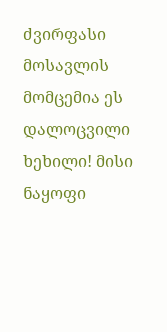ძვირფასი მოსავლის მომცემია ეს დალოცვილი ხეხილი! მისი ნაყოფი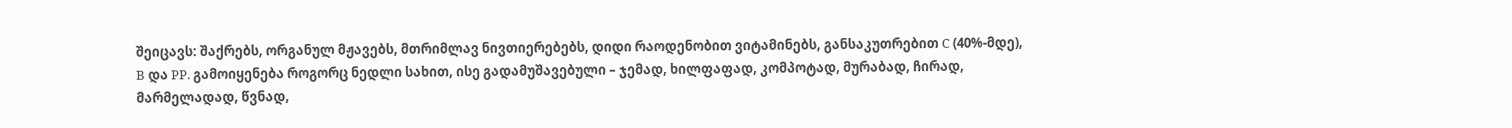შეიცავს: შაქრებს, ორგანულ მჟავებს, მთრიმლავ ნივთიერებებს, დიდი რაოდენობით ვიტამინებს, განსაკუთრებით C (40%-მდე), B და PP. გამოიყენება როგორც ნედლი სახით, ისე გადამუშავებული – ჯემად, ხილფაფად, კომპოტად, მურაბად, ჩირად, მარმელადად, წვნად,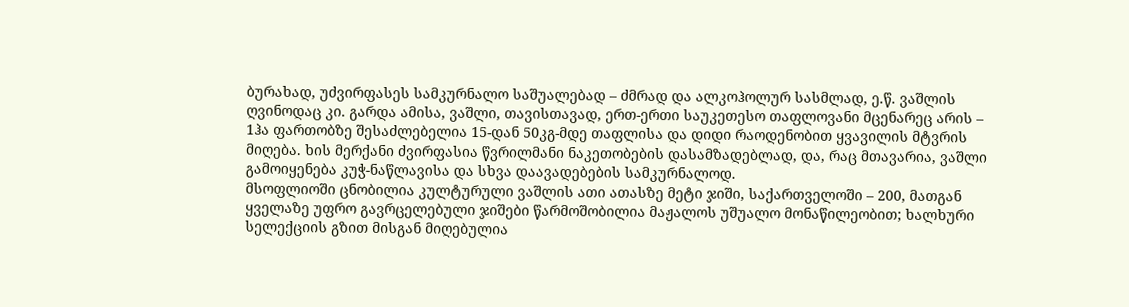ბურახად, უძვირფასეს სამკურნალო საშუალებად – ძმრად და ალკოჰოლურ სასმლად, ე.წ. ვაშლის ღვინოდაც კი. გარდა ამისა, ვაშლი, თავისთავად, ერთ-ერთი საუკეთესო თაფლოვანი მცენარეც არის – 1ჰა ფართობზე შესაძლებელია 15-დან 50კგ-მდე თაფლისა და დიდი რაოდენობით ყვავილის მტვრის მიღება. ხის მერქანი ძვირფასია წვრილმანი ნაკეთობების დასამზადებლად, და, რაც მთავარია, ვაშლი გამოიყენება კუჭ-ნაწლავისა და სხვა დაავადებების სამკურნალოდ.
მსოფლიოში ცნობილია კულტურული ვაშლის ათი ათასზე მეტი ჯიში, საქართველოში – 200, მათგან ყველაზე უფრო გავრცელებული ჯიშები წარმოშობილია მაჟალოს უშუალო მონაწილეობით; ხალხური სელექციის გზით მისგან მიღებულია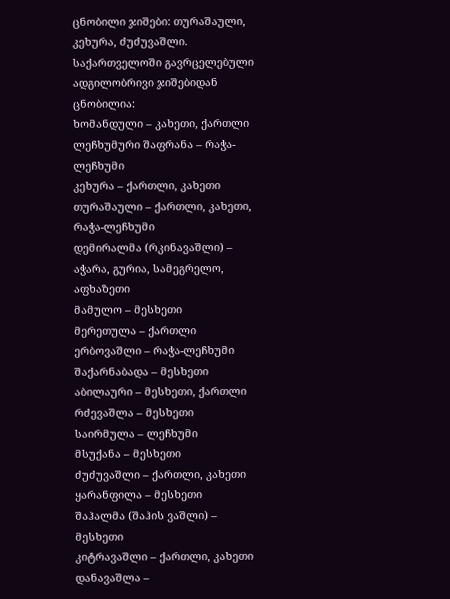ცნობილი ჯიშები: თურაშაული, კეხურა, ძუძუვაშლი. საქართველოში გავრცელებული ადგილობრივი ჯიშებიდან ცნობილია:
ხომანდული – კახეთი, ქართლი
ლეჩხუმური შაფრანა – რაჭა-ლეჩხუმი
კეხურა – ქართლი, კახეთი
თურაშაული – ქართლი, კახეთი, რაჭა-ლეჩხუმი
დემირალმა (რკინავაშლი) – აჭარა, გურია, სამეგრელო, აფხაზეთი
მამულო – მესხეთი
მერეთულა – ქართლი
ერბოვაშლი – რაჭა-ლეჩხუმი
შაქარნაბადა – მესხეთი
აბილაური – მესხეთი, ქართლი
რძევაშლა – მესხეთი
საირმულა – ლეჩხუმი
მსუქანა – მესხეთი
ძუძუვაშლი – ქართლი, კახეთი
ყარანფილა – მესხეთი
შაჰალმა (შაჰის ვაშლი) – მესხეთი
კიტრავაშლი – ქართლი, კახეთი
დანავაშლა –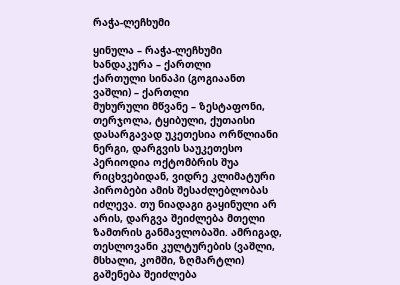რაჭა-ლეჩხუმი

ყინულა – რაჭა-ლეჩხუმი
ხანდაკურა – ქართლი
ქართული სინაპი (გოგიაანთ ვაშლი) – ქართლი
მუხურული მწვანე – ზესტაფონი, თერჯოლა, ტყიბული, ქუთაისი
დასარგავად უკეთესია ორწლიანი ნერგი, დარგვის საუკეთესო პერიოდია ოქტომბრის შუა რიცხვებიდან, ვიდრე კლიმატური პირობები ამის შესაძლებლობას იძლევა. თუ ნიადაგი გაყინული არ არის, დარგვა შეიძლება მთელი ზამთრის განმავლობაში. ამრიგად, თესლოვანი კულტურების (ვაშლი, მსხალი, კომში, ზღმარტლი) გაშენება შეიძლება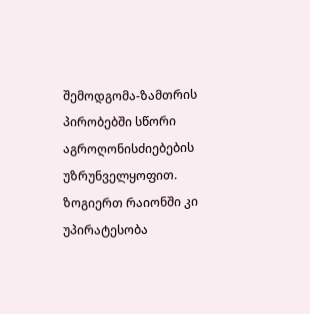შემოდგომა-ზამთრის პირობებში სწორი აგროღონისძიებების უზრუნველყოფით. ზოგიერთ რაიონში კი უპირატესობა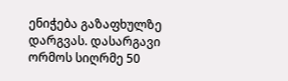ენიჭება გაზაფხულზე დარგვას. დასარგავი ორმოს სიღრმე 50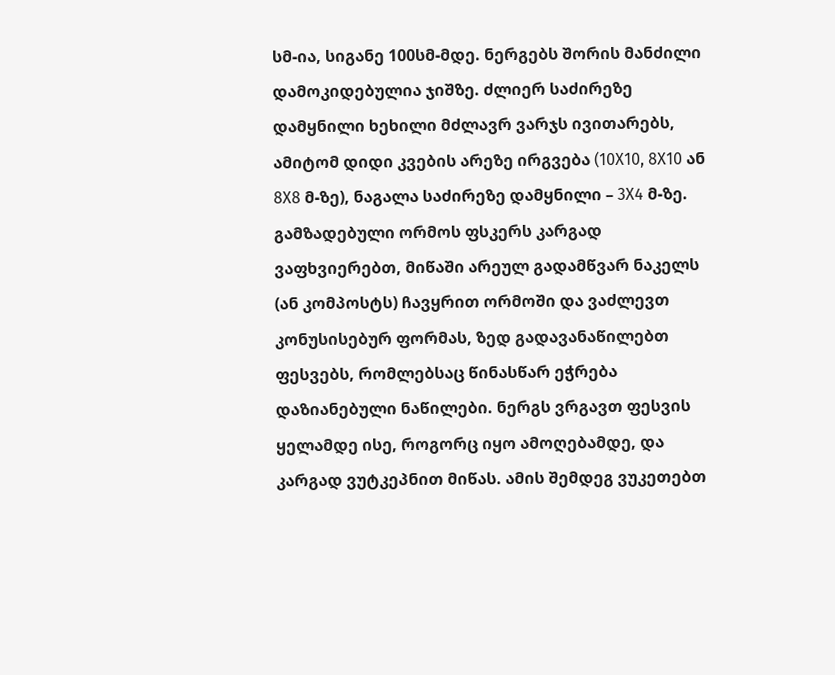სმ-ია, სიგანე 100სმ-მდე. ნერგებს შორის მანძილი დამოკიდებულია ჯიშზე. ძლიერ საძირეზე დამყნილი ხეხილი მძლავრ ვარჯს ივითარებს, ამიტომ დიდი კვების არეზე ირგვება (10X10, 8X10 ან 8X8 მ-ზე), ნაგალა საძირეზე დამყნილი – 3X4 მ-ზე.
გამზადებული ორმოს ფსკერს კარგად ვაფხვიერებთ, მიწაში არეულ გადამწვარ ნაკელს (ან კომპოსტს) ჩავყრით ორმოში და ვაძლევთ კონუსისებურ ფორმას, ზედ გადავანაწილებთ ფესვებს, რომლებსაც წინასწარ ეჭრება დაზიანებული ნაწილები. ნერგს ვრგავთ ფესვის ყელამდე ისე, როგორც იყო ამოღებამდე, და კარგად ვუტკეპნით მიწას. ამის შემდეგ ვუკეთებთ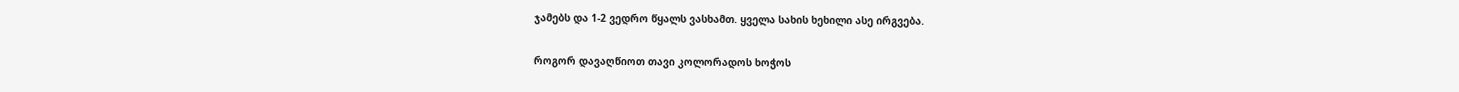ჯამებს და 1-2 ვედრო წყალს ვასხამთ. ყველა სახის ხეხილი ასე ირგვება.

როგორ დავაღწიოთ თავი კოლორადოს ხოჭოს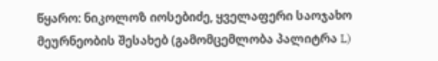წყარო: ნიკოლოზ იოსებიძე, ყველაფერი საოჯახო მეურნეობის შესახებ (გამომცემლობა პალიტრა L)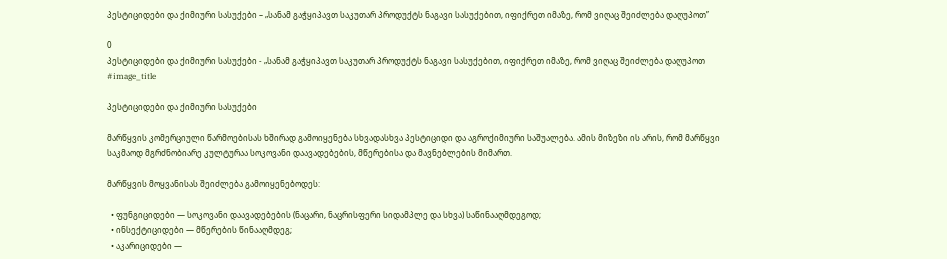პესტიციდები და ქიმიური სასუქები – „სანამ გაჭყიპავთ საკუთარ პროდუქტს ნაგავი სასუქებით, იფიქრეთ იმაზე, რომ ვიღაც შეიძლება დაღუპოთ”

0
პესტიციდები და ქიმიური სასუქები - „სანამ გაჭყიპავთ საკუთარ პროდუქტს ნაგავი სასუქებით, იფიქრეთ იმაზე, რომ ვიღაც შეიძლება დაღუპოთ
#image_title

პესტიციდები და ქიმიური სასუქები

მარწყვის კომერციული წარმოებისას ხშირად გამოიყენება სხვადასხვა პესტიციდი და აგროქიმიური საშუალება. ამის მიზეზი ის არის, რომ მარწყვი საკმაოდ მგრძნობიარე კულტურაა სოკოვანი დაავადებების, მწერებისა და მავნებლების მიმართ.

მარწყვის მოყვანისას შეიძლება გამოიყენებოდეს:

  • ფუნგიციდები — სოკოვანი დაავადებების (ნაცარი, ნაცრისფერი სიდამპლე და სხვა) საწინააღმდეგოდ;
  • ინსექტიციდები — მწერების წინააღმდეგ;
  • აკარიციდები —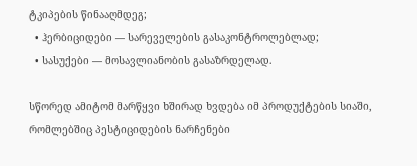ტკიპების წინააღმდეგ;
  • ჰერბიციდები — სარეველების გასაკონტროლებლად;
  • სასუქები — მოსავლიანობის გასაზრდელად.

სწორედ ამიტომ მარწყვი ხშირად ხვდება იმ პროდუქტების სიაში, რომლებშიც პესტიციდების ნარჩენები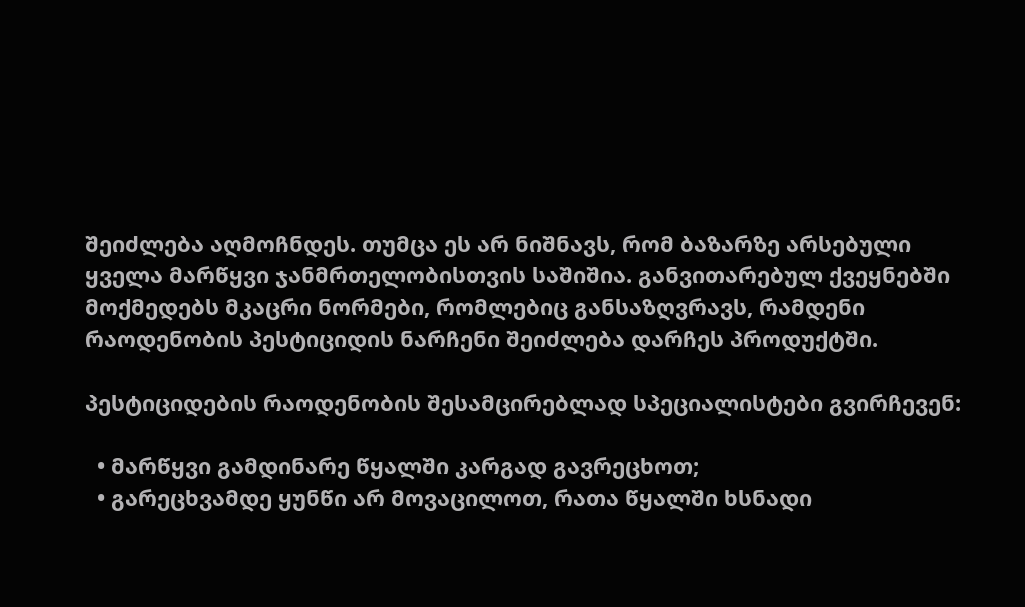შეიძლება აღმოჩნდეს. თუმცა ეს არ ნიშნავს, რომ ბაზარზე არსებული ყველა მარწყვი ჯანმრთელობისთვის საშიშია. განვითარებულ ქვეყნებში მოქმედებს მკაცრი ნორმები, რომლებიც განსაზღვრავს, რამდენი რაოდენობის პესტიციდის ნარჩენი შეიძლება დარჩეს პროდუქტში.

პესტიციდების რაოდენობის შესამცირებლად სპეციალისტები გვირჩევენ:

  • მარწყვი გამდინარე წყალში კარგად გავრეცხოთ;
  • გარეცხვამდე ყუნწი არ მოვაცილოთ, რათა წყალში ხსნადი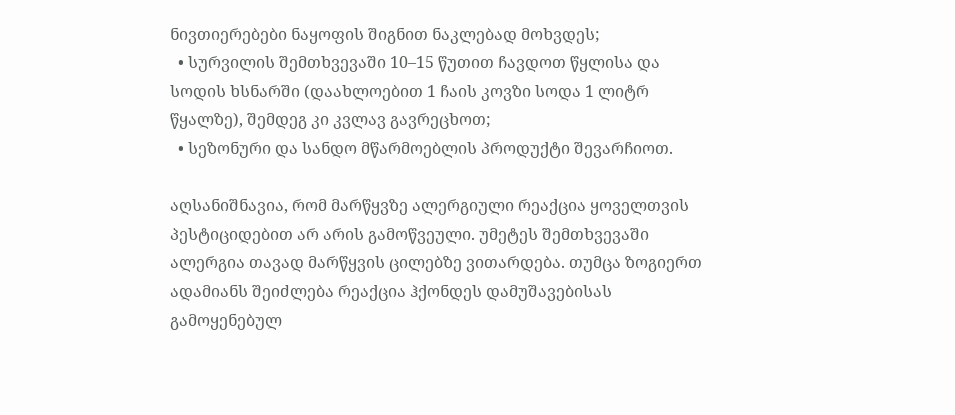ნივთიერებები ნაყოფის შიგნით ნაკლებად მოხვდეს;
  • სურვილის შემთხვევაში 10–15 წუთით ჩავდოთ წყლისა და სოდის ხსნარში (დაახლოებით 1 ჩაის კოვზი სოდა 1 ლიტრ წყალზე), შემდეგ კი კვლავ გავრეცხოთ;
  • სეზონური და სანდო მწარმოებლის პროდუქტი შევარჩიოთ.

აღსანიშნავია, რომ მარწყვზე ალერგიული რეაქცია ყოველთვის პესტიციდებით არ არის გამოწვეული. უმეტეს შემთხვევაში ალერგია თავად მარწყვის ცილებზე ვითარდება. თუმცა ზოგიერთ ადამიანს შეიძლება რეაქცია ჰქონდეს დამუშავებისას გამოყენებულ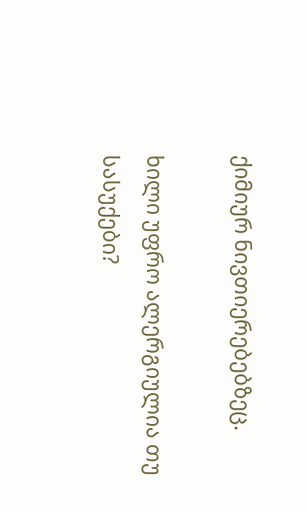ქიმიურ ნივთიერებებზეც.

ხილი უფრო ალერგიულია თუ სასუქები?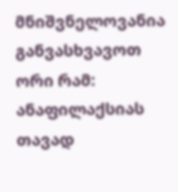მნიშვნელოვანია განვასხვავოთ ორი რამ: ანაფილაქსიას თავად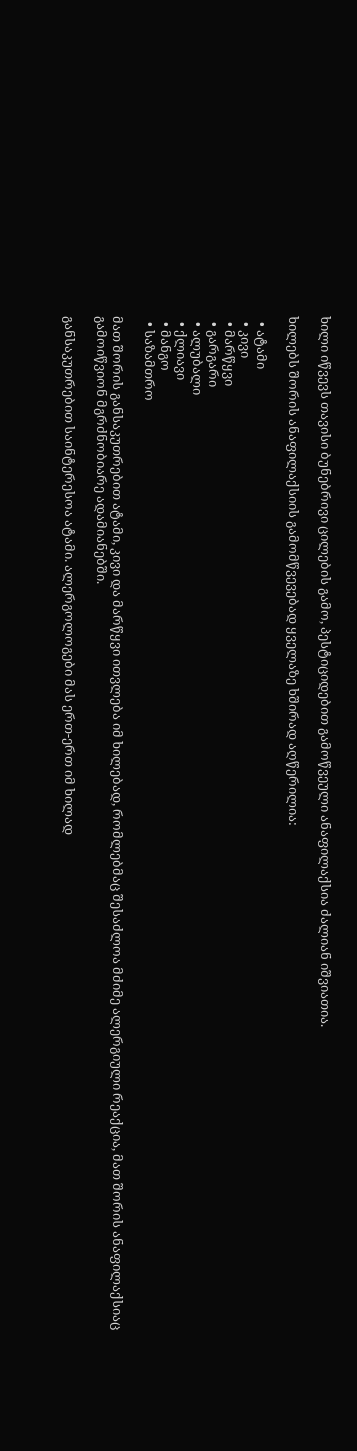ხილი იწვევს თავისი ბუნებრივი ცილების გამო, პესტიციდებით გამოწვეული ანაფილაქსია ძალიან იშვიათია.

ხილებს შორის ანაფილაქსიის გამომწვევებად ყველაზე ხშირად აღწერილია:

  • ატამი
  • კივი
  • მარწყვი
  • გარგარი
  • ალუბალი
  • ქლიავი
  • მანგო
  • საზამთრო

მათ შორის განსაკუთრებით ატამი, კივი და მარწყვი ითვლება იმ ხილებად, რომლებმაც შესაძლოა მძიმე ალერგიული რეაქცია, მათ შორის ანაფილაქსიაც გამოიწვიონ მგრძნობიარე ადამიანებში.

განსაკუთრებით საინტერესოა ატამი. ალერგოლოგები მას ერთ-ერთ იმ ხილად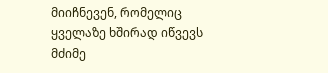მიიჩნევენ, რომელიც ყველაზე ხშირად იწვევს მძიმე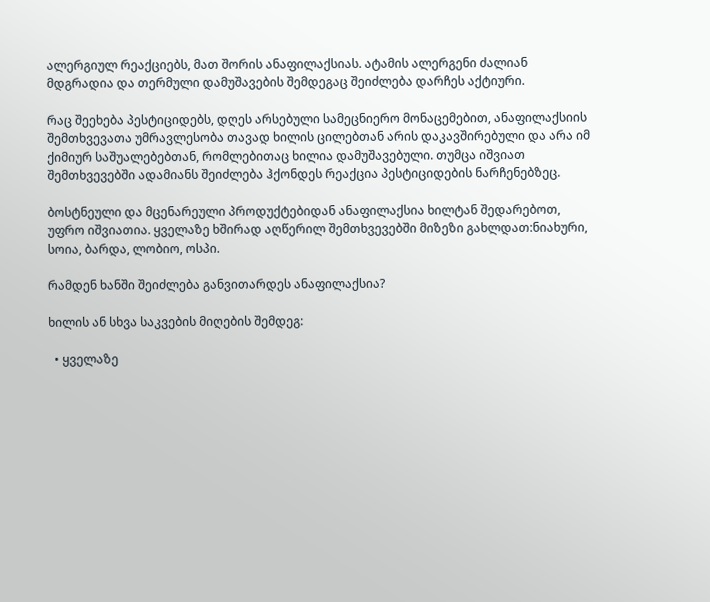ალერგიულ რეაქციებს, მათ შორის ანაფილაქსიას. ატამის ალერგენი ძალიან მდგრადია და თერმული დამუშავების შემდეგაც შეიძლება დარჩეს აქტიური.

რაც შეეხება პესტიციდებს, დღეს არსებული სამეცნიერო მონაცემებით, ანაფილაქსიის შემთხვევათა უმრავლესობა თავად ხილის ცილებთან არის დაკავშირებული და არა იმ ქიმიურ საშუალებებთან, რომლებითაც ხილია დამუშავებული. თუმცა იშვიათ შემთხვევებში ადამიანს შეიძლება ჰქონდეს რეაქცია პესტიციდების ნარჩენებზეც.

ბოსტნეული და მცენარეული პროდუქტებიდან ანაფილაქსია ხილტან შედარებოთ, უფრო იშვიათია. ყველაზე ხშირად აღწერილ შემთხვევებში მიზეზი გახლდათ:ნიახური, სოია, ბარდა, ლობიო, ოსპი.

რამდენ ხანში შეიძლება განვითარდეს ანაფილაქსია?

ხილის ან სხვა საკვების მიღების შემდეგ:

  • ყველაზე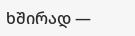ხშირად —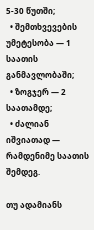5-30 წუთში;
  • შემთხვევების უმეტესობა — 1 საათის განმავლობაში;
  • ზოგჯერ — 2 საათამდე;
  • ძალიან იშვიათად — რამდენიმე საათის შემდეგ.

თუ ადამიანს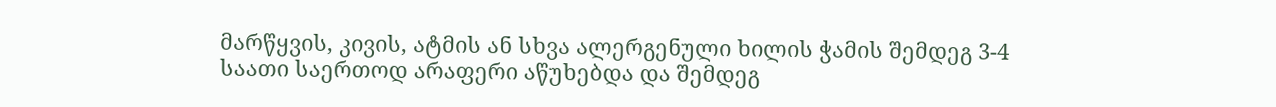მარწყვის, კივის, ატმის ან სხვა ალერგენული ხილის ჭამის შემდეგ 3-4 საათი საერთოდ არაფერი აწუხებდა და შემდეგ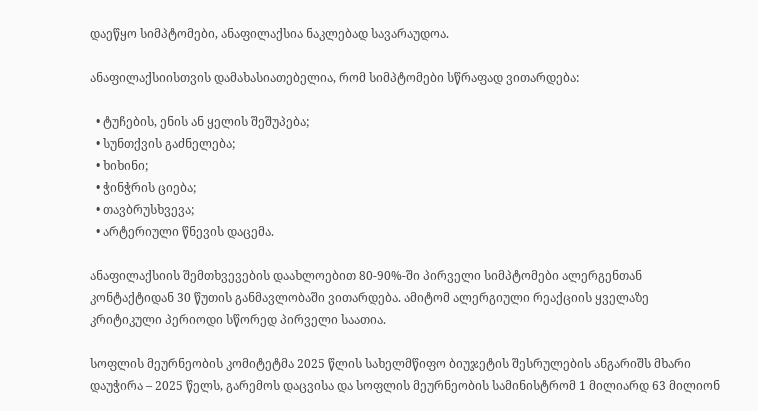დაეწყო სიმპტომები, ანაფილაქსია ნაკლებად სავარაუდოა.

ანაფილაქსიისთვის დამახასიათებელია, რომ სიმპტომები სწრაფად ვითარდება:

  • ტუჩების, ენის ან ყელის შეშუპება;
  • სუნთქვის გაძნელება;
  • ხიხინი;
  • ჭინჭრის ციება;
  • თავბრუსხვევა;
  • არტერიული წნევის დაცემა.

ანაფილაქსიის შემთხვევების დაახლოებით 80-90%-ში პირველი სიმპტომები ალერგენთან კონტაქტიდან 30 წუთის განმავლობაში ვითარდება. ამიტომ ალერგიული რეაქციის ყველაზე კრიტიკული პერიოდი სწორედ პირველი საათია.

სოფლის მეურნეობის კომიტეტმა 2025 წლის სახელმწიფო ბიუჯეტის შესრულების ანგარიშს მხარი დაუჭირა – 2025 წელს, გარემოს დაცვისა და სოფლის მეურნეობის სამინისტრომ 1 მილიარდ 63 მილიონ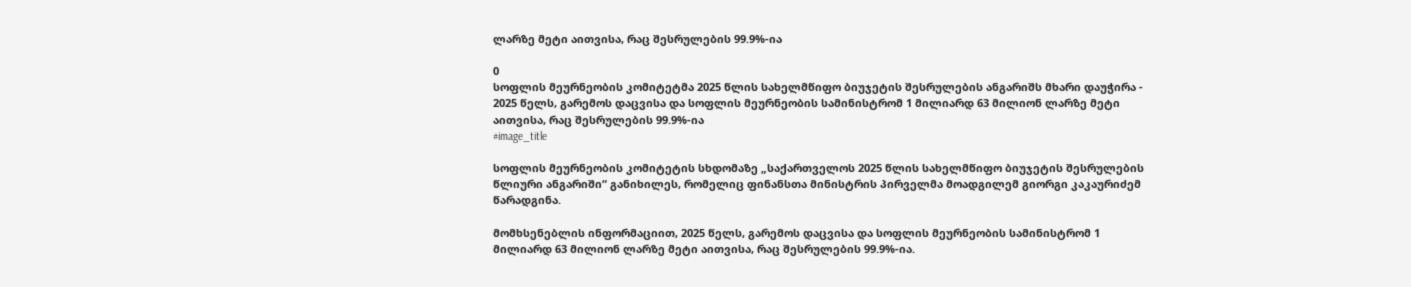ლარზე მეტი აითვისა, რაც შესრულების 99.9%-ია

0
სოფლის მეურნეობის კომიტეტმა 2025 წლის სახელმწიფო ბიუჯეტის შესრულების ანგარიშს მხარი დაუჭირა - 2025 წელს, გარემოს დაცვისა და სოფლის მეურნეობის სამინისტრომ 1 მილიარდ 63 მილიონ ლარზე მეტი აითვისა, რაც შესრულების 99.9%-ია
#image_title

სოფლის მეურნეობის კომიტეტის სხდომაზე „საქართველოს 2025 წლის სახელმწიფო ბიუჯეტის შესრულების წლიური ანგარიში“ განიხილეს, რომელიც ფინანსთა მინისტრის პირველმა მოადგილემ გიორგი კაკაურიძემ წარადგინა.

მომხსენებლის ინფორმაციით, 2025 წელს, გარემოს დაცვისა და სოფლის მეურნეობის სამინისტრომ 1 მილიარდ 63 მილიონ ლარზე მეტი აითვისა, რაც შესრულების 99.9%-ია.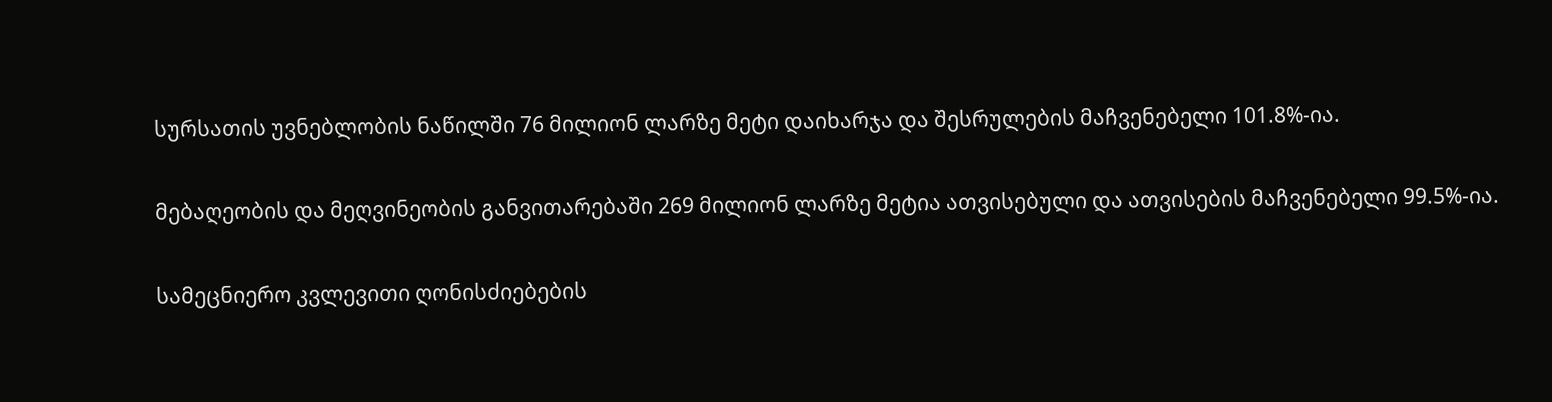სურსათის უვნებლობის ნაწილში 76 მილიონ ლარზე მეტი დაიხარჯა და შესრულების მაჩვენებელი 101.8%-ია.

მებაღეობის და მეღვინეობის განვითარებაში 269 მილიონ ლარზე მეტია ათვისებული და ათვისების მაჩვენებელი 99.5%-ია.

სამეცნიერო კვლევითი ღონისძიებების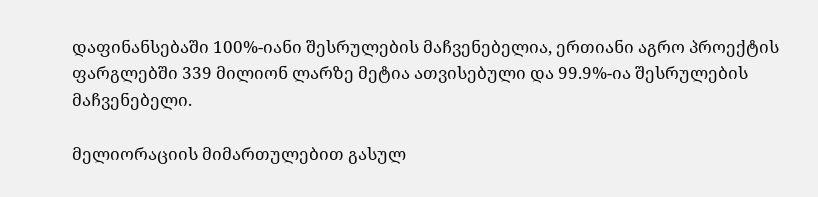დაფინანსებაში 100%-იანი შესრულების მაჩვენებელია, ერთიანი აგრო პროექტის ფარგლებში 339 მილიონ ლარზე მეტია ათვისებული და 99.9%-ია შესრულების მაჩვენებელი.

მელიორაციის მიმართულებით გასულ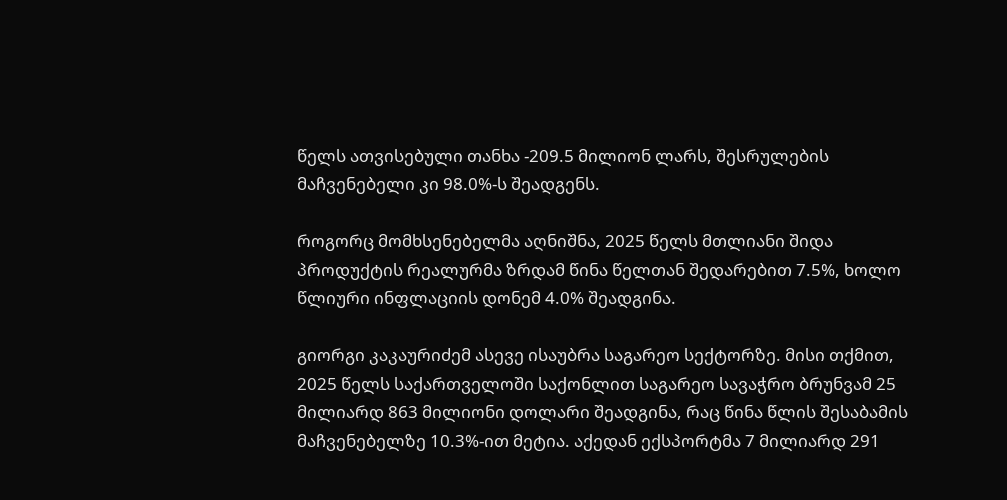წელს ათვისებული თანხა -209.5 მილიონ ლარს, შესრულების მაჩვენებელი კი 98.0%-ს შეადგენს.

როგორც მომხსენებელმა აღნიშნა, 2025 წელს მთლიანი შიდა პროდუქტის რეალურმა ზრდამ წინა წელთან შედარებით 7.5%, ხოლო წლიური ინფლაციის დონემ 4.0% შეადგინა.

გიორგი კაკაურიძემ ასევე ისაუბრა საგარეო სექტორზე. მისი თქმით, 2025 წელს საქართველოში საქონლით საგარეო სავაჭრო ბრუნვამ 25 მილიარდ 863 მილიონი დოლარი შეადგინა, რაც წინა წლის შესაბამის მაჩვენებელზე 10.3%-ით მეტია. აქედან ექსპორტმა 7 მილიარდ 291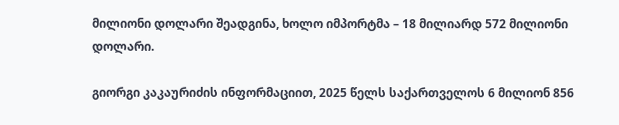მილიონი დოლარი შეადგინა, ხოლო იმპორტმა – 18 მილიარდ 572 მილიონი დოლარი.

გიორგი კაკაურიძის ინფორმაციით, 2025 წელს საქართველოს 6 მილიონ 856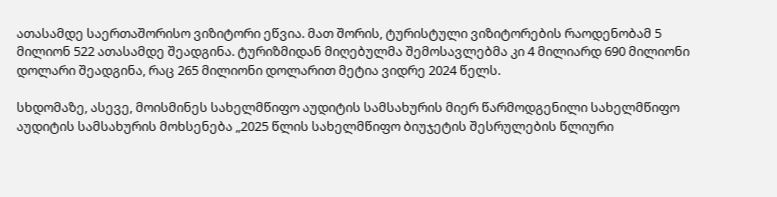ათასამდე საერთაშორისო ვიზიტორი ეწვია. მათ შორის, ტურისტული ვიზიტორების რაოდენობამ 5 მილიონ 522 ათასამდე შეადგინა. ტურიზმიდან მიღებულმა შემოსავლებმა კი 4 მილიარდ 690 მილიონი დოლარი შეადგინა, რაც 265 მილიონი დოლარით მეტია ვიდრე 2024 წელს.

სხდომაზე, ასევე, მოისმინეს სახელმწიფო აუდიტის სამსახურის მიერ წარმოდგენილი სახელმწიფო აუდიტის სამსახურის მოხსენება „2025 წლის სახელმწიფო ბიუჯეტის შესრულების წლიური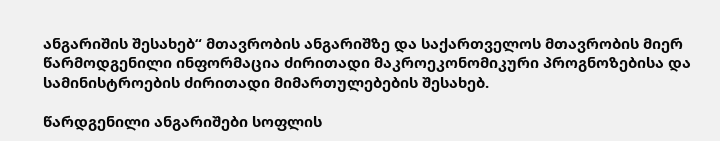ანგარიშის შესახებ“ მთავრობის ანგარიშზე და საქართველოს მთავრობის მიერ წარმოდგენილი ინფორმაცია ძირითადი მაკროეკონომიკური პროგნოზებისა და სამინისტროების ძირითადი მიმართულებების შესახებ.

წარდგენილი ანგარიშები სოფლის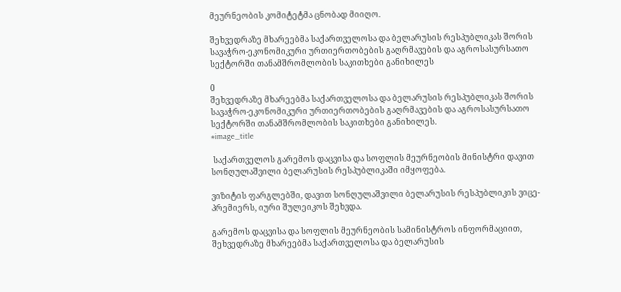მეურნეობის კომიტეტმა ცნობად მიიღო.

შეხვედრაზე მხარეებმა საქართველოსა და ბელარუსის რესპუბლიკას შორის სავაჭრო-ეკონომიკური ურთიერთობების გაღრმავების და აგროსასურსათო სექტორში თანამშრომლობის საკითხები განიხილეს

0
შეხვედრაზე მხარეებმა საქართველოსა და ბელარუსის რესპუბლიკას შორის სავაჭრო-ეკონომიკური ურთიერთობების გაღრმავების და აგროსასურსათო სექტორში თანამშრომლობის საკითხები განიხილეს.
#image_title

 საქართველოს გარემოს დაცვისა და სოფლის მეურნეობის მინისტრი დავით სონღულაშვილი ბელარუსის რესპუბლიკაში იმყოფება.

ვიზიტის ფარგლებში, დავით სონღულაშვილი ბელარუსის რესპუბლიკის ვიცე-პრემიერს, იური შულეიკოს შეხვდა.

გარემოს დაცვისა და სოფლის მეურნეობის სამინისტროს ინფორმაციით, შეხვედრაზე მხარეებმა საქართველოსა და ბელარუსის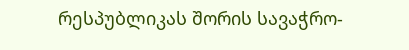რესპუბლიკას შორის სავაჭრო-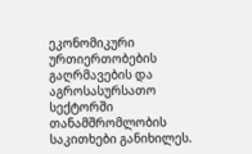ეკონომიკური ურთიერთობების გაღრმავების და აგროსასურსათო სექტორში თანამშრომლობის საკითხები განიხილეს.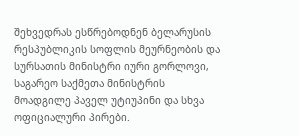შეხვედრას ესწრებოდნენ ბელარუსის რესპუბლიკის სოფლის მეურნეობის და სურსათის მინისტრი იური გორლოვი, საგარეო საქმეთა მინისტრის მოადგილე პაველ უტიუპინი და სხვა ოფიციალური პირები.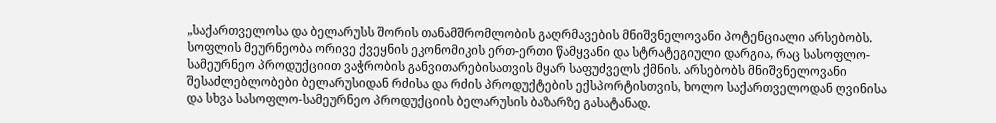„საქართველოსა და ბელარუსს შორის თანამშრომლობის გაღრმავების მნიშვნელოვანი პოტენციალი არსებობს. სოფლის მეურნეობა ორივე ქვეყნის ეკონომიკის ერთ-ერთი წამყვანი და სტრატეგიული დარგია, რაც სასოფლო-სამეურნეო პროდუქციით ვაჭრობის განვითარებისათვის მყარ საფუძველს ქმნის. არსებობს მნიშვნელოვანი შესაძლებლობები ბელარუსიდან რძისა და რძის პროდუქტების ექსპორტისთვის, ხოლო საქართველოდან ღვინისა და სხვა სასოფლო-სამეურნეო პროდუქციის ბელარუსის ბაზარზე გასატანად.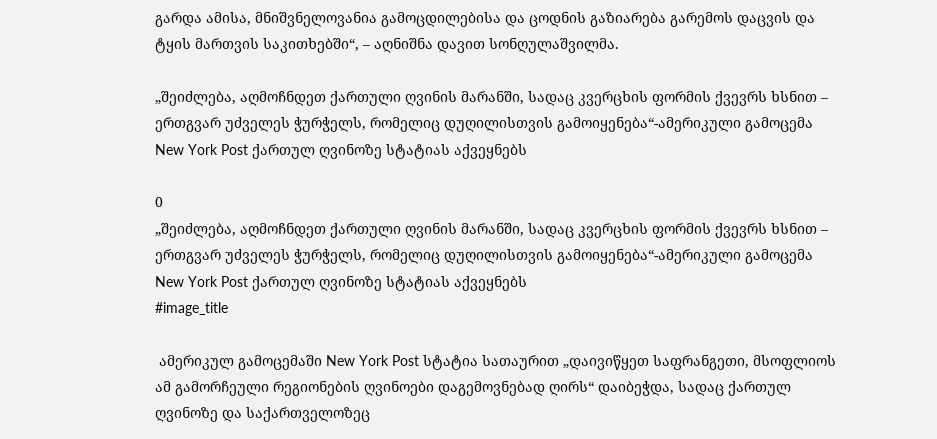გარდა ამისა, მნიშვნელოვანია გამოცდილებისა და ცოდნის გაზიარება გარემოს დაცვის და ტყის მართვის საკითხებში“, – აღნიშნა დავით სონღულაშვილმა.

„შეიძლება, აღმოჩნდეთ ქართული ღვინის მარანში, სადაც კვერცხის ფორმის ქვევრს ხსნით – ერთგვარ უძველეს ჭურჭელს, რომელიც დუღილისთვის გამოიყენება“-ამერიკული გამოცემა New York Post ქართულ ღვინოზე სტატიას აქვეყნებს

0
„შეიძლება, აღმოჩნდეთ ქართული ღვინის მარანში, სადაც კვერცხის ფორმის ქვევრს ხსნით – ერთგვარ უძველეს ჭურჭელს, რომელიც დუღილისთვის გამოიყენება“-ამერიკული გამოცემა New York Post ქართულ ღვინოზე სტატიას აქვეყნებს
#image_title

 ამერიკულ გამოცემაში New York Post სტატია სათაურით „დაივიწყეთ საფრანგეთი, მსოფლიოს ამ გამორჩეული რეგიონების ღვინოები დაგემოვნებად ღირს“ დაიბეჭდა, სადაც ქართულ ღვინოზე და საქართველოზეც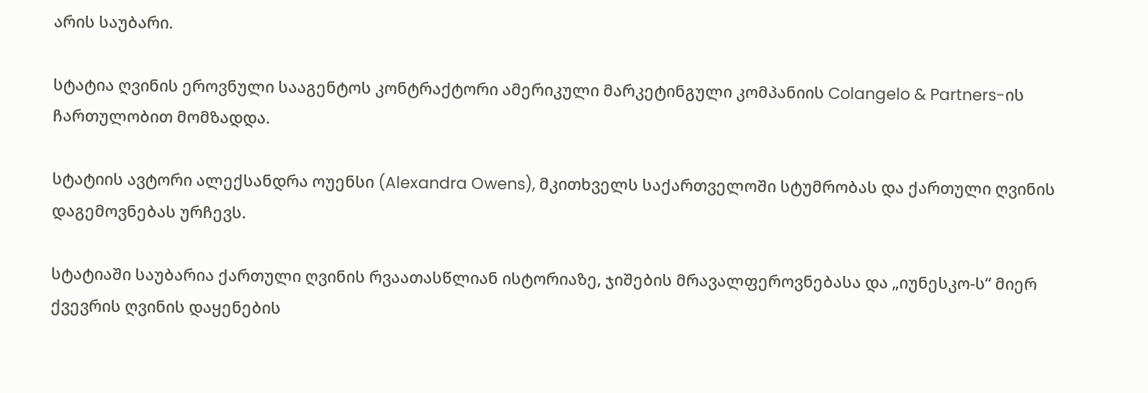არის საუბარი.

სტატია ღვინის ეროვნული სააგენტოს კონტრაქტორი ამერიკული მარკეტინგული კომპანიის Colangelo & Partners-ის ჩართულობით მომზადდა.

სტატიის ავტორი ალექსანდრა ოუენსი (Alexandra Owens), მკითხველს საქართველოში სტუმრობას და ქართული ღვინის დაგემოვნებას ურჩევს.

სტატიაში საუბარია ქართული ღვინის რვაათასწლიან ისტორიაზე, ჯიშების მრავალფეროვნებასა და „იუნესკო-ს“ მიერ ქვევრის ღვინის დაყენების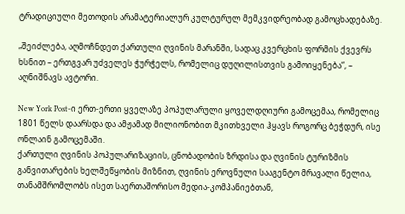ტრადიციული მეთოდის არამატერიალურ კულტურულ მემკვიდრეობად გამოცხადებაზე.

„შეიძლება, აღმოჩნდეთ ქართული ღვინის მარანში, სადაც კვერცხის ფორმის ქვევრს ხსნით – ერთგვარ უძველეს ჭურჭელს, რომელიც დუღილისთვის გამოიყენება“, – აღნიშნავს ავტორი.

New York Post-ი ერთ-ერთი ყველაზე პოპულარული ყოველდღიური გამოცემაა, რომელიც 1801 წელს დაარსდა და ამჟამად მილიონობით მკითხველი ჰყავს როგორც ბეჭდურ, ისე ონლაინ გამოცემაში.
ქართული ღვინის პოპულარიზაციის, ცნობადობის ზრდისა და ღვინის ტურიზმის განვითარების ხელშეწყობის მიზნით, ღვინის ეროვნული სააგენტო მრავალი წელია, თანამშრომლობს ისეთ საერთაშორისო მედია-კომპანიებთან,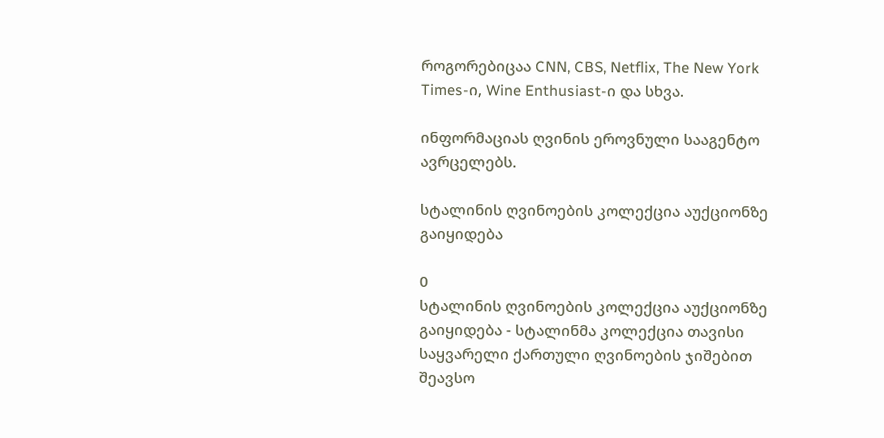როგორებიცაა CNN, CBS, Netflix, The New York Times-ი, Wine Enthusiast-ი და სხვა.

ინფორმაციას ღვინის ეროვნული სააგენტო ავრცელებს.

სტალინის ღვინოების კოლექცია აუქციონზე გაიყიდება

0
სტალინის ღვინოების კოლექცია აუქციონზე გაიყიდება - სტალინმა კოლექცია თავისი საყვარელი ქართული ღვინოების ჯიშებით შეავსო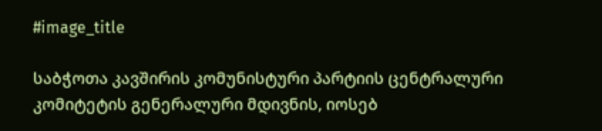#image_title

საბჭოთა კავშირის კომუნისტური პარტიის ცენტრალური კომიტეტის გენერალური მდივნის, იოსებ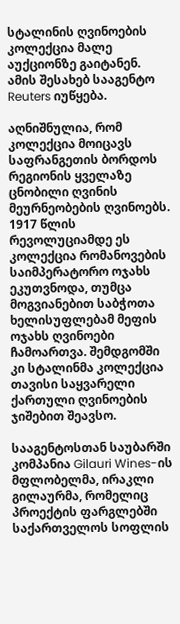სტალინის ღვინოების კოლექცია მალე აუქციონზე გაიტანენ. ამის შესახებ სააგენტო Reuters იუწყება.

აღნიშნულია, რომ კოლექცია მოიცავს საფრანგეთის ბორდოს რეგიონის ყველაზე ცნობილი ღვინის მეურნეობების ღვინოებს. 1917 წლის რევოლუციამდე ეს კოლექცია რომანოვების საიმპერატორო ოჯახს ეკუთვნოდა, თუმცა მოგვიანებით საბჭოთა ხელისუფლებამ მეფის ოჯახს ღვინოები ჩამოართვა. შემდგომში კი სტალინმა კოლექცია თავისი საყვარელი ქართული ღვინოების ჯიშებით შეავსო.

სააგენტოსთან საუბარში კომპანია Gilauri Wines-ის მფლობელმა, ირაკლი გილაურმა, რომელიც პროექტის ფარგლებში საქართველოს სოფლის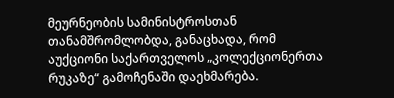მეურნეობის სამინისტროსთან თანამშრომლობდა, განაცხადა, რომ აუქციონი საქართველოს „კოლექციონერთა რუკაზე“ გამოჩენაში დაეხმარება.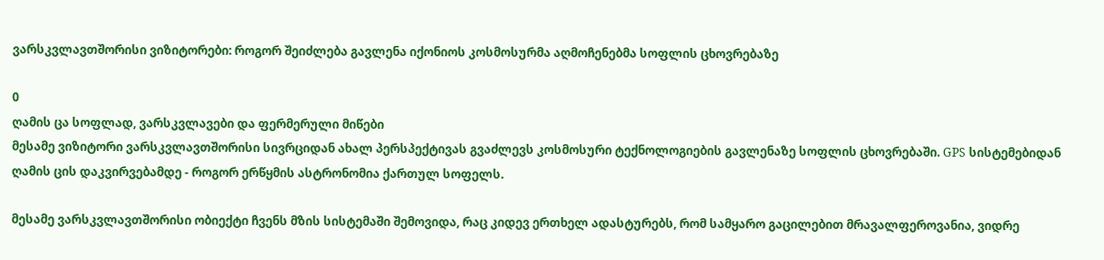ვარსკვლავთშორისი ვიზიტორები: როგორ შეიძლება გავლენა იქონიოს კოსმოსურმა აღმოჩენებმა სოფლის ცხოვრებაზე

0
ღამის ცა სოფლად, ვარსკვლავები და ფერმერული მიწები
მესამე ვიზიტორი ვარსკვლავთშორისი სივრციდან ახალ პერსპექტივას გვაძლევს კოსმოსური ტექნოლოგიების გავლენაზე სოფლის ცხოვრებაში. GPS სისტემებიდან ღამის ცის დაკვირვებამდე - როგორ ერწყმის ასტრონომია ქართულ სოფელს.

მესამე ვარსკვლავთშორისი ობიექტი ჩვენს მზის სისტემაში შემოვიდა, რაც კიდევ ერთხელ ადასტურებს, რომ სამყარო გაცილებით მრავალფეროვანია, ვიდრე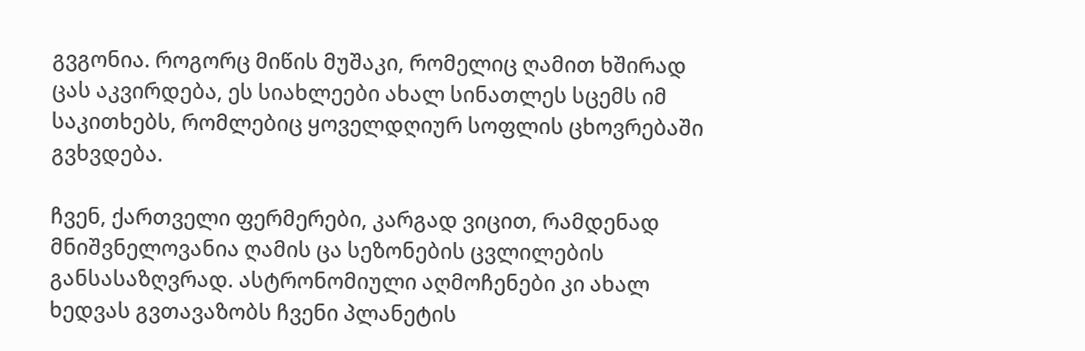გვგონია. როგორც მიწის მუშაკი, რომელიც ღამით ხშირად ცას აკვირდება, ეს სიახლეები ახალ სინათლეს სცემს იმ საკითხებს, რომლებიც ყოველდღიურ სოფლის ცხოვრებაში გვხვდება.

ჩვენ, ქართველი ფერმერები, კარგად ვიცით, რამდენად მნიშვნელოვანია ღამის ცა სეზონების ცვლილების განსასაზღვრად. ასტრონომიული აღმოჩენები კი ახალ ხედვას გვთავაზობს ჩვენი პლანეტის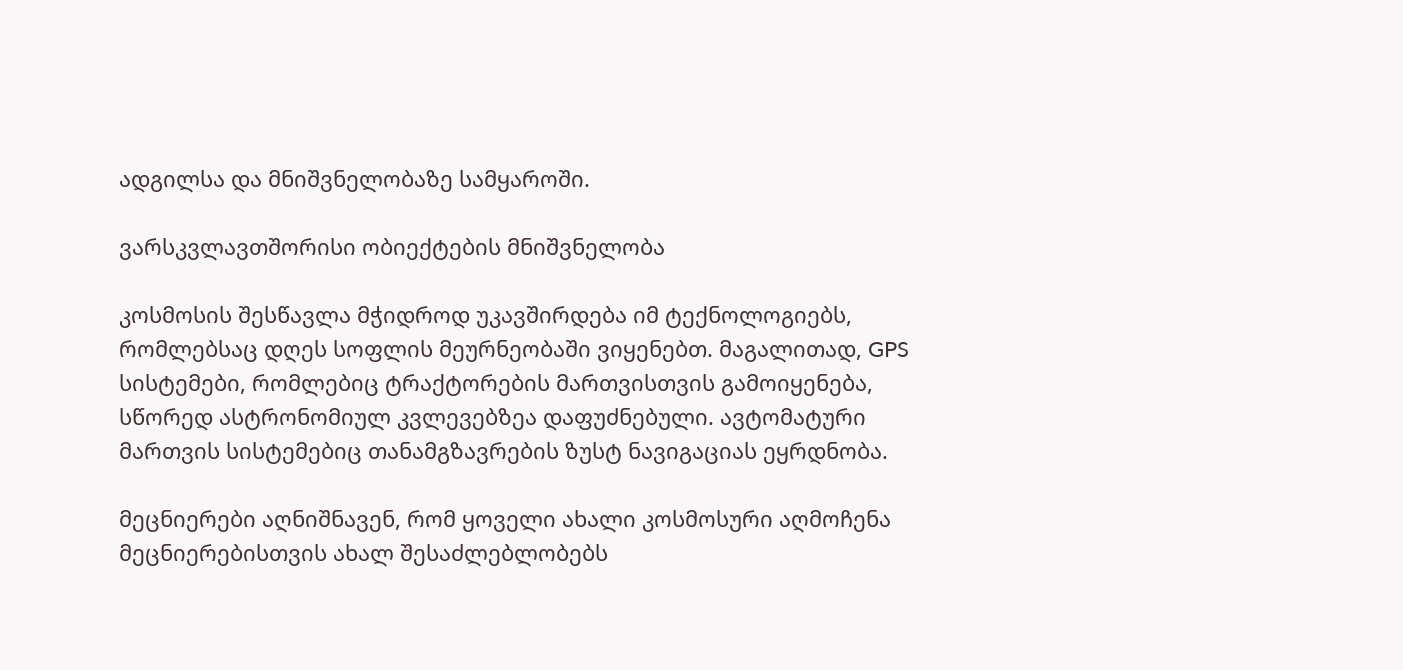ადგილსა და მნიშვნელობაზე სამყაროში.

ვარსკვლავთშორისი ობიექტების მნიშვნელობა

კოსმოსის შესწავლა მჭიდროდ უკავშირდება იმ ტექნოლოგიებს, რომლებსაც დღეს სოფლის მეურნეობაში ვიყენებთ. მაგალითად, GPS სისტემები, რომლებიც ტრაქტორების მართვისთვის გამოიყენება, სწორედ ასტრონომიულ კვლევებზეა დაფუძნებული. ავტომატური მართვის სისტემებიც თანამგზავრების ზუსტ ნავიგაციას ეყრდნობა.

მეცნიერები აღნიშნავენ, რომ ყოველი ახალი კოსმოსური აღმოჩენა მეცნიერებისთვის ახალ შესაძლებლობებს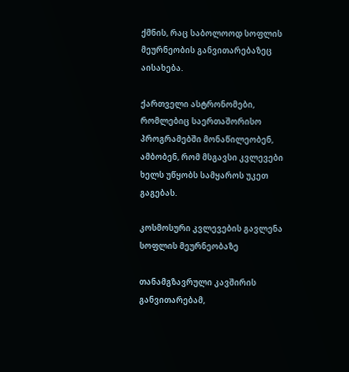ქმნის, რაც საბოლოოდ სოფლის მეურნეობის განვითარებაზეც აისახება.

ქართველი ასტრონომები, რომლებიც საერთაშორისო პროგრამებში მონაწილეობენ, ამბობენ, რომ მსგავსი კვლევები ხელს უწყობს სამყაროს უკეთ გაგებას.

კოსმოსური კვლევების გავლენა სოფლის მეურნეობაზე

თანამგზავრული კავშირის განვითარებამ,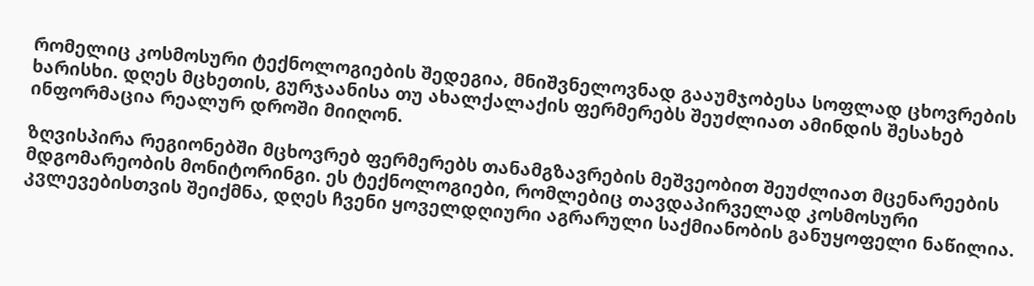რომელიც კოსმოსური ტექნოლოგიების შედეგია, მნიშვნელოვნად გააუმჯობესა სოფლად ცხოვრების ხარისხი. დღეს მცხეთის, გურჯაანისა თუ ახალქალაქის ფერმერებს შეუძლიათ ამინდის შესახებ ინფორმაცია რეალურ დროში მიიღონ.

ზღვისპირა რეგიონებში მცხოვრებ ფერმერებს თანამგზავრების მეშვეობით შეუძლიათ მცენარეების მდგომარეობის მონიტორინგი. ეს ტექნოლოგიები, რომლებიც თავდაპირველად კოსმოსური კვლევებისთვის შეიქმნა, დღეს ჩვენი ყოველდღიური აგრარული საქმიანობის განუყოფელი ნაწილია.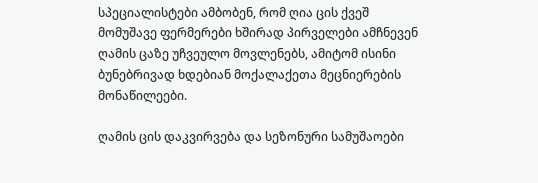სპეციალისტები ამბობენ, რომ ღია ცის ქვეშ მომუშავე ფერმერები ხშირად პირველები ამჩნევენ ღამის ცაზე უჩვეულო მოვლენებს, ამიტომ ისინი ბუნებრივად ხდებიან მოქალაქეთა მეცნიერების მონაწილეები.

ღამის ცის დაკვირვება და სეზონური სამუშაოები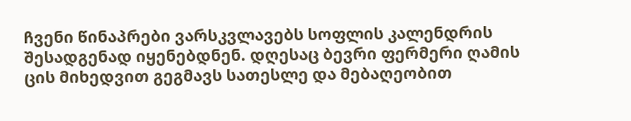ჩვენი წინაპრები ვარსკვლავებს სოფლის კალენდრის შესადგენად იყენებდნენ. დღესაც ბევრი ფერმერი ღამის ცის მიხედვით გეგმავს სათესლე და მებაღეობით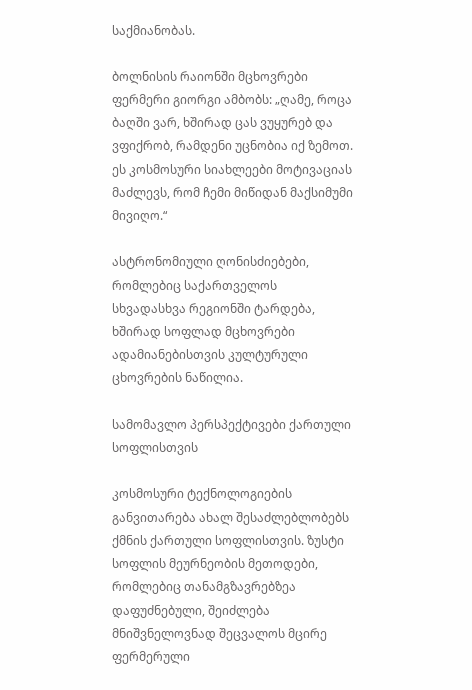საქმიანობას.

ბოლნისის რაიონში მცხოვრები ფერმერი გიორგი ამბობს: „ღამე, როცა ბაღში ვარ, ხშირად ცას ვუყურებ და ვფიქრობ, რამდენი უცნობია იქ ზემოთ. ეს კოსმოსური სიახლეები მოტივაციას მაძლევს, რომ ჩემი მიწიდან მაქსიმუმი მივიღო.“

ასტრონომიული ღონისძიებები, რომლებიც საქართველოს სხვადასხვა რეგიონში ტარდება, ხშირად სოფლად მცხოვრები ადამიანებისთვის კულტურული ცხოვრების ნაწილია.

სამომავლო პერსპექტივები ქართული სოფლისთვის

კოსმოსური ტექნოლოგიების განვითარება ახალ შესაძლებლობებს ქმნის ქართული სოფლისთვის. ზუსტი სოფლის მეურნეობის მეთოდები, რომლებიც თანამგზავრებზეა დაფუძნებული, შეიძლება მნიშვნელოვნად შეცვალოს მცირე ფერმერული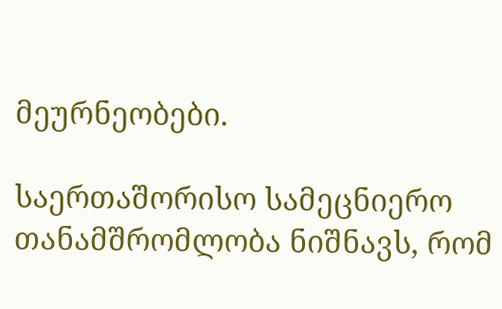მეურნეობები.

საერთაშორისო სამეცნიერო თანამშრომლობა ნიშნავს, რომ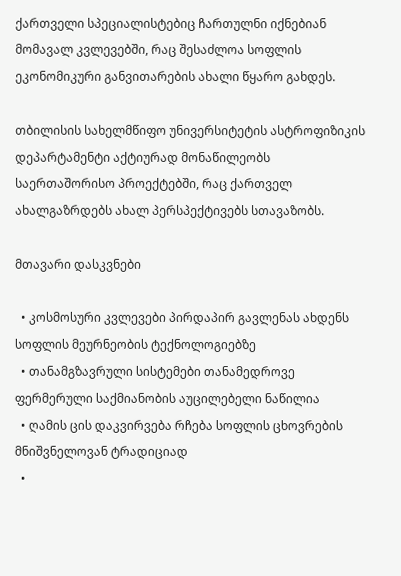ქართველი სპეციალისტებიც ჩართულნი იქნებიან მომავალ კვლევებში, რაც შესაძლოა სოფლის ეკონომიკური განვითარების ახალი წყარო გახდეს.

თბილისის სახელმწიფო უნივერსიტეტის ასტროფიზიკის დეპარტამენტი აქტიურად მონაწილეობს საერთაშორისო პროექტებში, რაც ქართველ ახალგაზრდებს ახალ პერსპექტივებს სთავაზობს.

მთავარი დასკვნები

  • კოსმოსური კვლევები პირდაპირ გავლენას ახდენს სოფლის მეურნეობის ტექნოლოგიებზე
  • თანამგზავრული სისტემები თანამედროვე ფერმერული საქმიანობის აუცილებელი ნაწილია
  • ღამის ცის დაკვირვება რჩება სოფლის ცხოვრების მნიშვნელოვან ტრადიციად
  •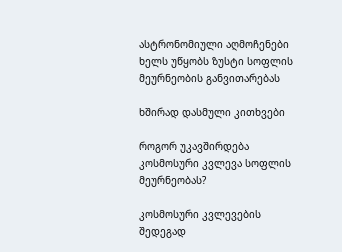ასტრონომიული აღმოჩენები ხელს უწყობს ზუსტი სოფლის მეურნეობის განვითარებას

ხშირად დასმული კითხვები

როგორ უკავშირდება კოსმოსური კვლევა სოფლის მეურნეობას?

კოსმოსური კვლევების შედეგად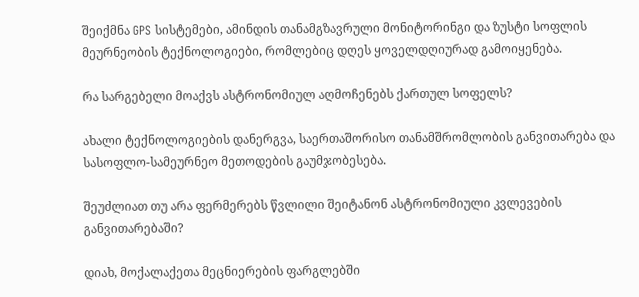შეიქმნა GPS სისტემები, ამინდის თანამგზავრული მონიტორინგი და ზუსტი სოფლის მეურნეობის ტექნოლოგიები, რომლებიც დღეს ყოველდღიურად გამოიყენება.

რა სარგებელი მოაქვს ასტრონომიულ აღმოჩენებს ქართულ სოფელს?

ახალი ტექნოლოგიების დანერგვა, საერთაშორისო თანამშრომლობის განვითარება და სასოფლო-სამეურნეო მეთოდების გაუმჯობესება.

შეუძლიათ თუ არა ფერმერებს წვლილი შეიტანონ ასტრონომიული კვლევების განვითარებაში?

დიახ, მოქალაქეთა მეცნიერების ფარგლებში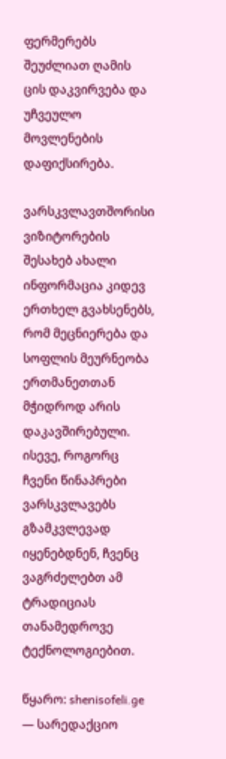ფერმერებს შეუძლიათ ღამის ცის დაკვირვება და უჩვეულო მოვლენების დაფიქსირება.

ვარსკვლავთშორისი ვიზიტორების შესახებ ახალი ინფორმაცია კიდევ ერთხელ გვახსენებს, რომ მეცნიერება და სოფლის მეურნეობა ერთმანეთთან მჭიდროდ არის დაკავშირებული. ისევე, როგორც ჩვენი წინაპრები ვარსკვლავებს გზამკვლევად იყენებდნენ, ჩვენც ვაგრძელებთ ამ ტრადიციას თანამედროვე ტექნოლოგიებით.

წყარო: shenisofeli.ge — სარედაქციო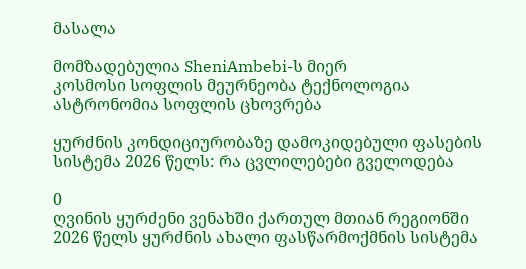მასალა

მომზადებულია SheniAmbebi-ს მიერ
კოსმოსი სოფლის მეურნეობა ტექნოლოგია ასტრონომია სოფლის ცხოვრება

ყურძნის კონდიციურობაზე დამოკიდებული ფასების სისტემა 2026 წელს: რა ცვლილებები გველოდება

0
ღვინის ყურძენი ვენახში ქართულ მთიან რეგიონში
2026 წელს ყურძნის ახალი ფასწარმოქმნის სისტემა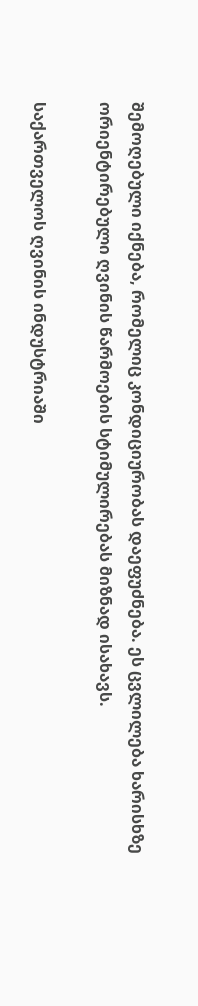შემოღებული იქნება, რომელიც კონდიციურობას დაეფუძნება. ეს ცვლილება ხარისხზე ორიენტირებული ღვინის წარმოების სტიმულირებას მიზნად ისახავს.

საქართველოს ღვინის ინდუსტრიაში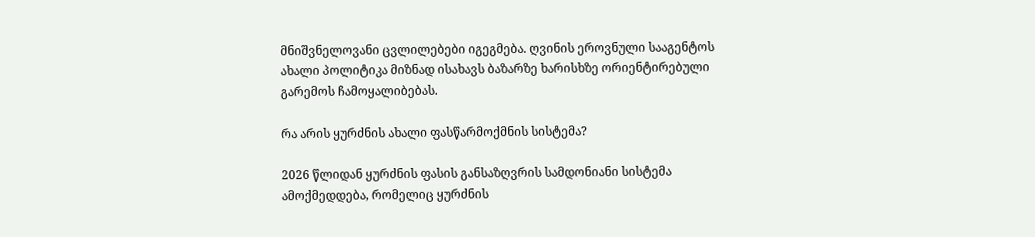მნიშვნელოვანი ცვლილებები იგეგმება. ღვინის ეროვნული სააგენტოს ახალი პოლიტიკა მიზნად ისახავს ბაზარზე ხარისხზე ორიენტირებული გარემოს ჩამოყალიბებას.

რა არის ყურძნის ახალი ფასწარმოქმნის სისტემა?

2026 წლიდან ყურძნის ფასის განსაზღვრის სამდონიანი სისტემა ამოქმედდება, რომელიც ყურძნის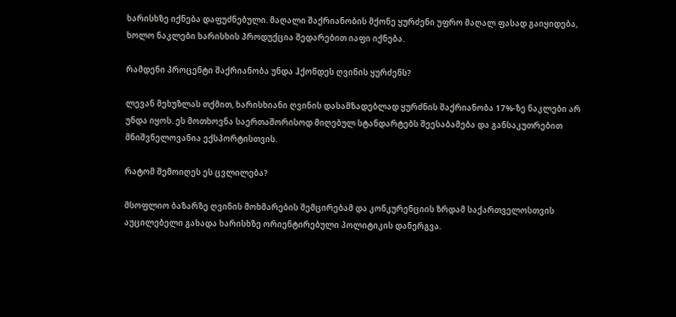ხარისხზე იქნება დაფუძნებული. მაღალი შაქრიანობის მქონე ყურძენი უფრო მაღალ ფასად გაიყიდება, ხოლო ნაკლები ხარისხის პროდუქცია შედარებით იაფი იქნება.

რამდენი პროცენტი შაქრიანობა უნდა ჰქონდეს ღვინის ყურძენს?

ლევან მეხუზლას თქმით, ხარისხიანი ღვინის დასამზადებლად ყურძნის შაქრიანობა 17%-ზე ნაკლები არ უნდა იყოს. ეს მოთხოვნა საერთაშორისოდ მიღებულ სტანდარტებს შეესაბამება და განსაკუთრებით მნიშვნელოვანია ექსპორტისთვის.

რატომ შემოიღეს ეს ცვლილება?

მსოფლიო ბაზარზე ღვინის მოხმარების შემცირებამ და კონკურენციის ზრდამ საქართველოსთვის აუცილებელი გახადა ხარისხზე ორიენტირებული პოლიტიკის დანერგვა.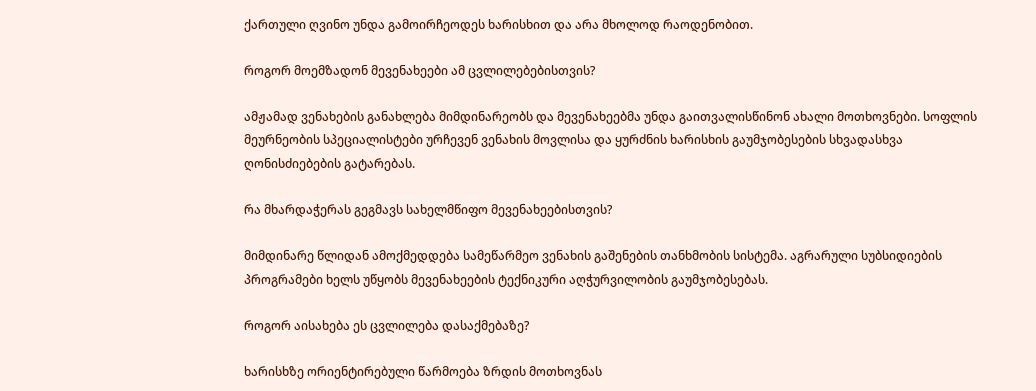ქართული ღვინო უნდა გამოირჩეოდეს ხარისხით და არა მხოლოდ რაოდენობით.

როგორ მოემზადონ მევენახეები ამ ცვლილებებისთვის?

ამჟამად ვენახების განახლება მიმდინარეობს და მევენახეებმა უნდა გაითვალისწინონ ახალი მოთხოვნები. სოფლის მეურნეობის სპეციალისტები ურჩევენ ვენახის მოვლისა და ყურძნის ხარისხის გაუმჯობესების სხვადასხვა ღონისძიებების გატარებას.

რა მხარდაჭერას გეგმავს სახელმწიფო მევენახეებისთვის?

მიმდინარე წლიდან ამოქმედდება სამეწარმეო ვენახის გაშენების თანხმობის სისტემა. აგრარული სუბსიდიების პროგრამები ხელს უწყობს მევენახეების ტექნიკური აღჭურვილობის გაუმჯობესებას.

როგორ აისახება ეს ცვლილება დასაქმებაზე?

ხარისხზე ორიენტირებული წარმოება ზრდის მოთხოვნას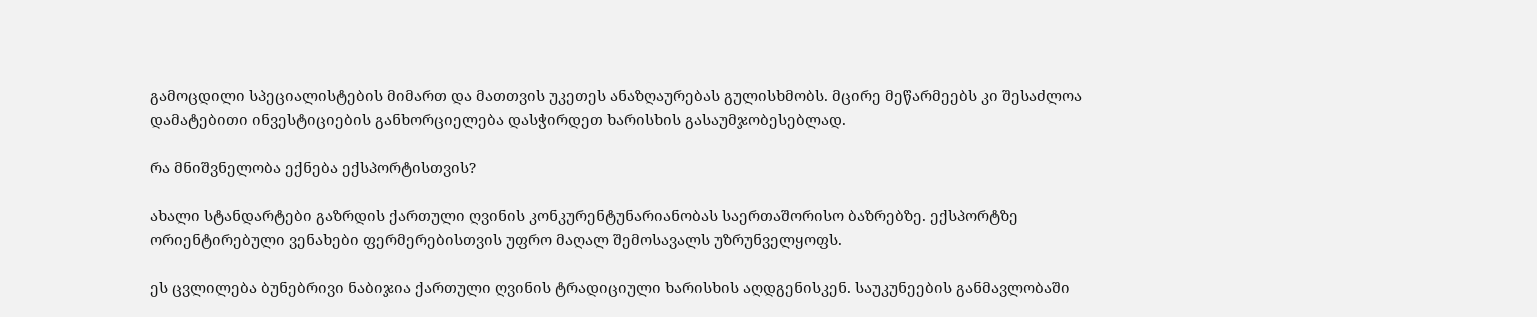გამოცდილი სპეციალისტების მიმართ და მათთვის უკეთეს ანაზღაურებას გულისხმობს. მცირე მეწარმეებს კი შესაძლოა დამატებითი ინვესტიციების განხორციელება დასჭირდეთ ხარისხის გასაუმჯობესებლად.

რა მნიშვნელობა ექნება ექსპორტისთვის?

ახალი სტანდარტები გაზრდის ქართული ღვინის კონკურენტუნარიანობას საერთაშორისო ბაზრებზე. ექსპორტზე ორიენტირებული ვენახები ფერმერებისთვის უფრო მაღალ შემოსავალს უზრუნველყოფს.

ეს ცვლილება ბუნებრივი ნაბიჯია ქართული ღვინის ტრადიციული ხარისხის აღდგენისკენ. საუკუნეების განმავლობაში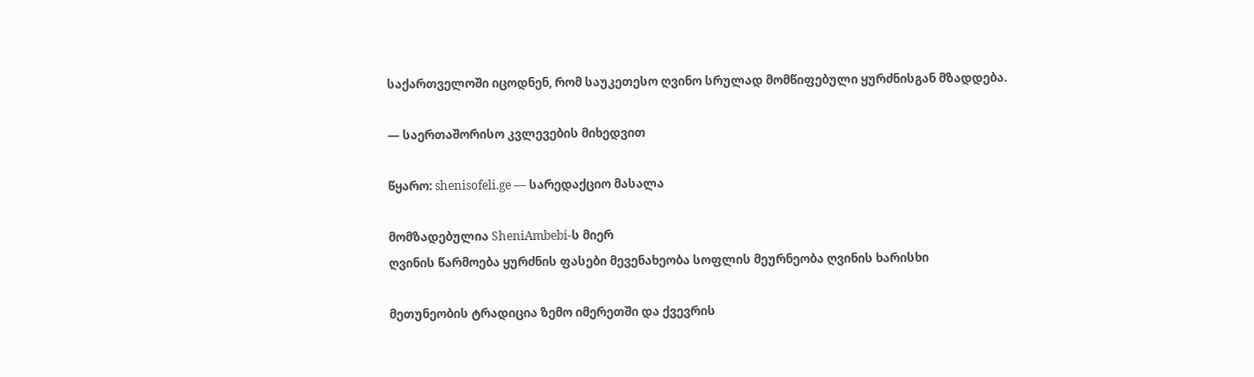საქართველოში იცოდნენ, რომ საუკეთესო ღვინო სრულად მომწიფებული ყურძნისგან მზადდება.

— საერთაშორისო კვლევების მიხედვით

წყარო: shenisofeli.ge — სარედაქციო მასალა

მომზადებულია SheniAmbebi-ს მიერ
ღვინის წარმოება ყურძნის ფასები მევენახეობა სოფლის მეურნეობა ღვინის ხარისხი

მეთუნეობის ტრადიცია ზემო იმერეთში და ქვევრის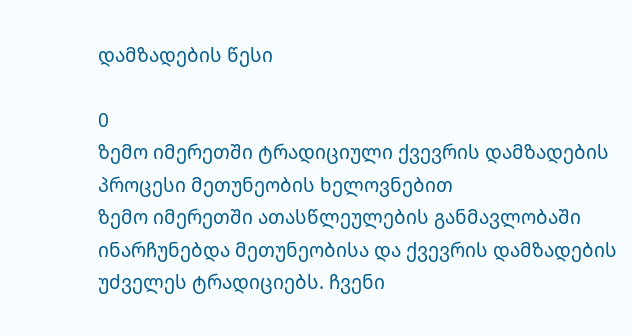დამზადების წესი

0
ზემო იმერეთში ტრადიციული ქვევრის დამზადების პროცესი მეთუნეობის ხელოვნებით
ზემო იმერეთში ათასწლეულების განმავლობაში ინარჩუნებდა მეთუნეობისა და ქვევრის დამზადების უძველეს ტრადიციებს. ჩვენი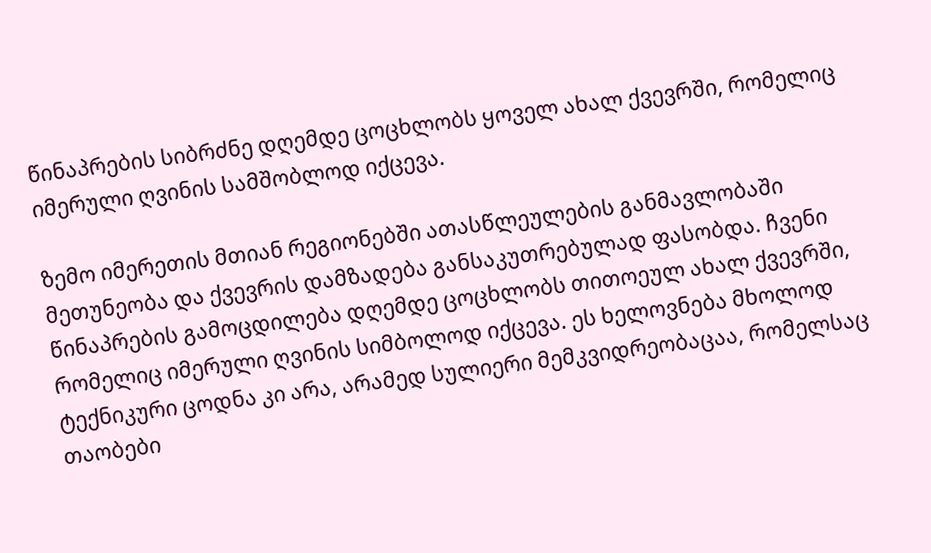წინაპრების სიბრძნე დღემდე ცოცხლობს ყოველ ახალ ქვევრში, რომელიც იმერული ღვინის სამშობლოდ იქცევა.

ზემო იმერეთის მთიან რეგიონებში ათასწლეულების განმავლობაში მეთუნეობა და ქვევრის დამზადება განსაკუთრებულად ფასობდა. ჩვენი წინაპრების გამოცდილება დღემდე ცოცხლობს თითოეულ ახალ ქვევრში, რომელიც იმერული ღვინის სიმბოლოდ იქცევა. ეს ხელოვნება მხოლოდ ტექნიკური ცოდნა კი არა, არამედ სულიერი მემკვიდრეობაცაა, რომელსაც თაობები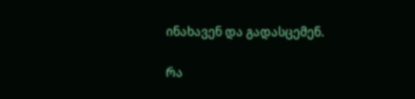ინახავენ და გადასცემენ.

რა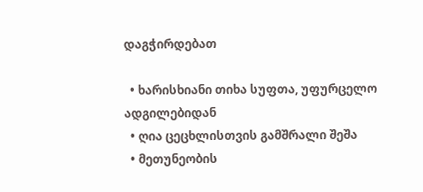დაგჭირდებათ

  • ხარისხიანი თიხა სუფთა, უფურცელო ადგილებიდან
  • ღია ცეცხლისთვის გამშრალი შეშა
  • მეთუნეობის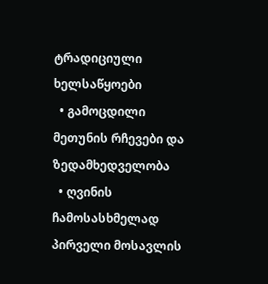ტრადიციული ხელსაწყოები
  • გამოცდილი მეთუნის რჩევები და ზედამხედველობა
  • ღვინის ჩამოსასხმელად პირველი მოსავლის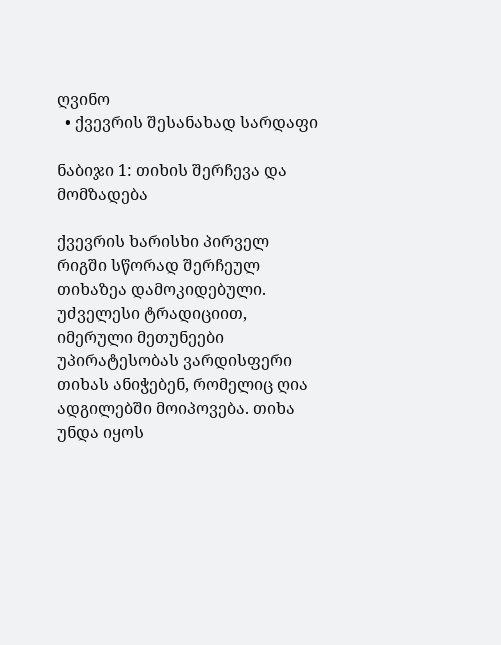ღვინო
  • ქვევრის შესანახად სარდაფი

ნაბიჯი 1: თიხის შერჩევა და მომზადება

ქვევრის ხარისხი პირველ რიგში სწორად შერჩეულ თიხაზეა დამოკიდებული. უძველესი ტრადიციით, იმერული მეთუნეები უპირატესობას ვარდისფერი თიხას ანიჭებენ, რომელიც ღია ადგილებში მოიპოვება. თიხა უნდა იყოს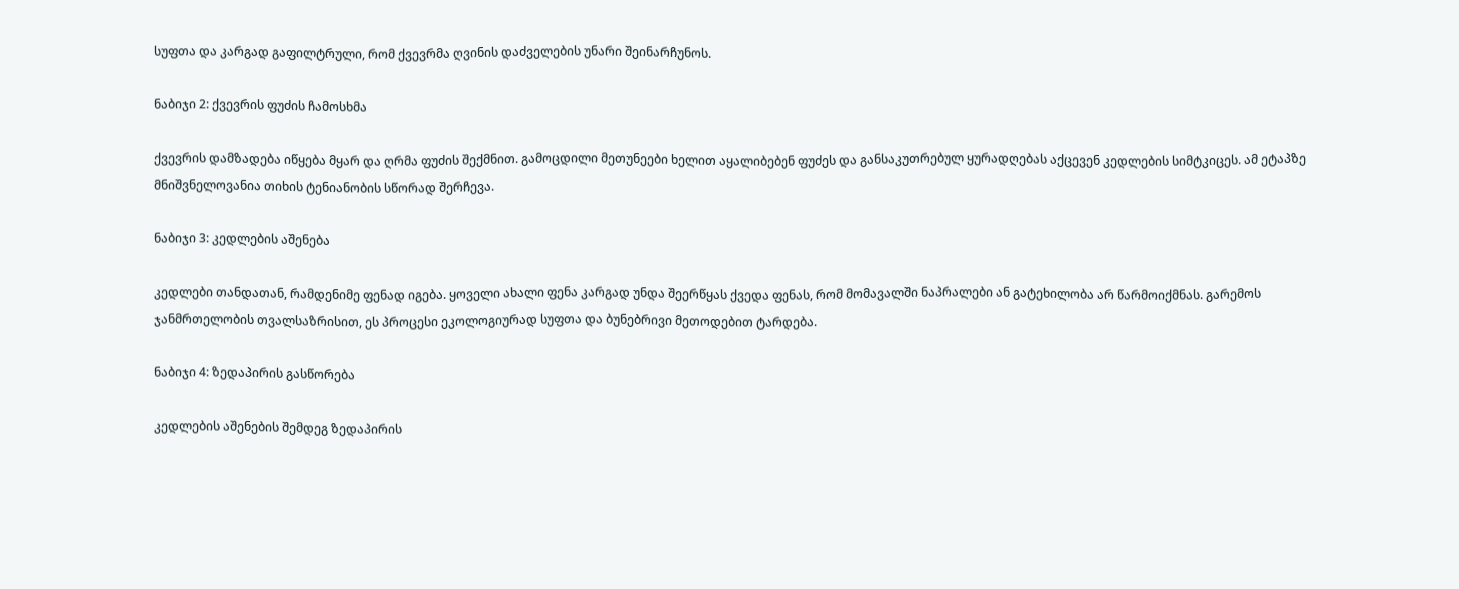სუფთა და კარგად გაფილტრული, რომ ქვევრმა ღვინის დაძველების უნარი შეინარჩუნოს.

ნაბიჯი 2: ქვევრის ფუძის ჩამოსხმა

ქვევრის დამზადება იწყება მყარ და ღრმა ფუძის შექმნით. გამოცდილი მეთუნეები ხელით აყალიბებენ ფუძეს და განსაკუთრებულ ყურადღებას აქცევენ კედლების სიმტკიცეს. ამ ეტაპზე მნიშვნელოვანია თიხის ტენიანობის სწორად შერჩევა.

ნაბიჯი 3: კედლების აშენება

კედლები თანდათან, რამდენიმე ფენად იგება. ყოველი ახალი ფენა კარგად უნდა შეერწყას ქვედა ფენას, რომ მომავალში ნაპრალები ან გატეხილობა არ წარმოიქმნას. გარემოს ჯანმრთელობის თვალსაზრისით, ეს პროცესი ეკოლოგიურად სუფთა და ბუნებრივი მეთოდებით ტარდება.

ნაბიჯი 4: ზედაპირის გასწორება

კედლების აშენების შემდეგ ზედაპირის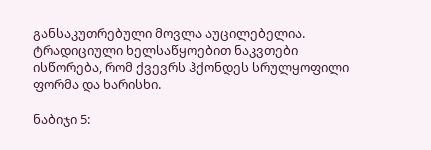განსაკუთრებული მოვლა აუცილებელია. ტრადიციული ხელსაწყოებით ნაკვთები ისწორება, რომ ქვევრს ჰქონდეს სრულყოფილი ფორმა და ხარისხი.

ნაბიჯი 5: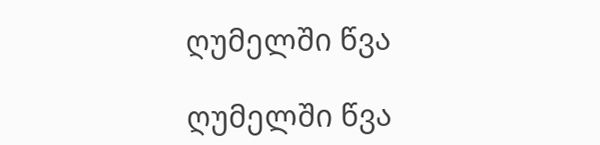ღუმელში წვა

ღუმელში წვა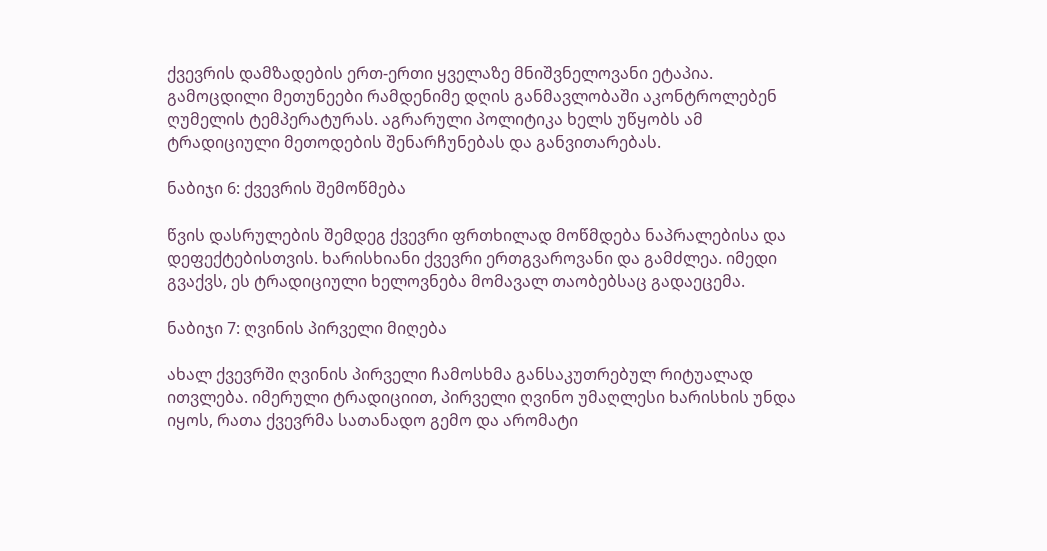ქვევრის დამზადების ერთ-ერთი ყველაზე მნიშვნელოვანი ეტაპია. გამოცდილი მეთუნეები რამდენიმე დღის განმავლობაში აკონტროლებენ ღუმელის ტემპერატურას. აგრარული პოლიტიკა ხელს უწყობს ამ ტრადიციული მეთოდების შენარჩუნებას და განვითარებას.

ნაბიჯი 6: ქვევრის შემოწმება

წვის დასრულების შემდეგ ქვევრი ფრთხილად მოწმდება ნაპრალებისა და დეფექტებისთვის. ხარისხიანი ქვევრი ერთგვაროვანი და გამძლეა. იმედი გვაქვს, ეს ტრადიციული ხელოვნება მომავალ თაობებსაც გადაეცემა.

ნაბიჯი 7: ღვინის პირველი მიღება

ახალ ქვევრში ღვინის პირველი ჩამოსხმა განსაკუთრებულ რიტუალად ითვლება. იმერული ტრადიციით, პირველი ღვინო უმაღლესი ხარისხის უნდა იყოს, რათა ქვევრმა სათანადო გემო და არომატი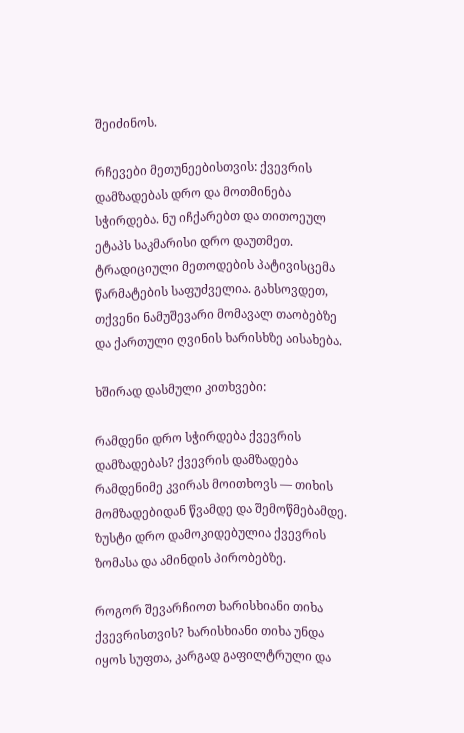შეიძინოს.

რჩევები მეთუნეებისთვის: ქვევრის დამზადებას დრო და მოთმინება სჭირდება. ნუ იჩქარებთ და თითოეულ ეტაპს საკმარისი დრო დაუთმეთ. ტრადიციული მეთოდების პატივისცემა წარმატების საფუძველია. გახსოვდეთ, თქვენი ნამუშევარი მომავალ თაობებზე და ქართული ღვინის ხარისხზე აისახება.

ხშირად დასმული კითხვები:

რამდენი დრო სჭირდება ქვევრის დამზადებას? ქვევრის დამზადება რამდენიმე კვირას მოითხოვს — თიხის მომზადებიდან წვამდე და შემოწმებამდე. ზუსტი დრო დამოკიდებულია ქვევრის ზომასა და ამინდის პირობებზე.

როგორ შევარჩიოთ ხარისხიანი თიხა ქვევრისთვის? ხარისხიანი თიხა უნდა იყოს სუფთა, კარგად გაფილტრული და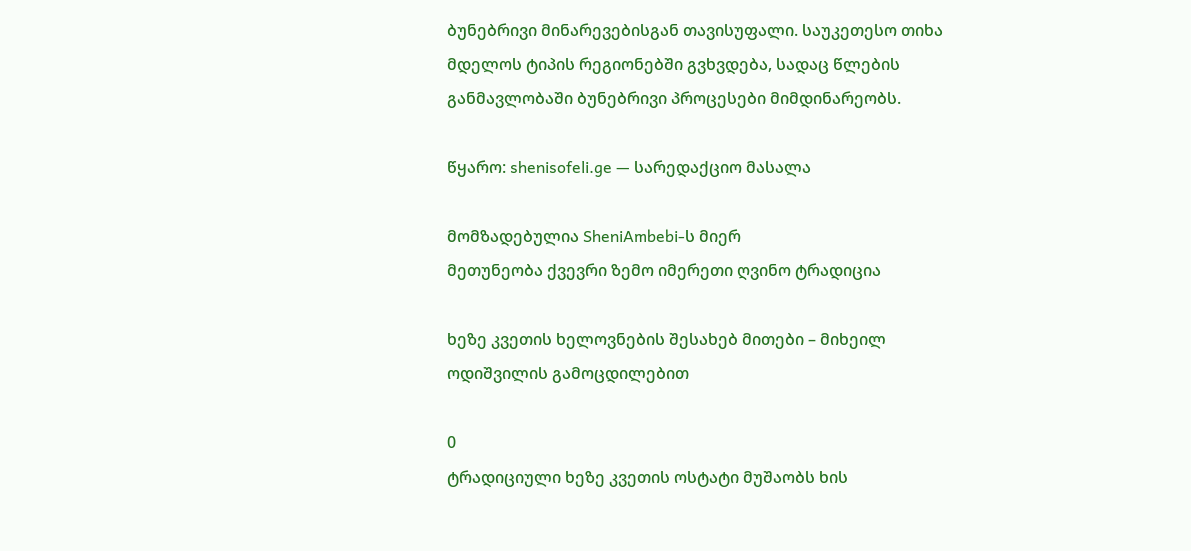ბუნებრივი მინარევებისგან თავისუფალი. საუკეთესო თიხა მდელოს ტიპის რეგიონებში გვხვდება, სადაც წლების განმავლობაში ბუნებრივი პროცესები მიმდინარეობს.

წყარო: shenisofeli.ge — სარედაქციო მასალა

მომზადებულია SheniAmbebi-ს მიერ
მეთუნეობა ქვევრი ზემო იმერეთი ღვინო ტრადიცია

ხეზე კვეთის ხელოვნების შესახებ მითები – მიხეილ ოდიშვილის გამოცდილებით

0
ტრადიციული ხეზე კვეთის ოსტატი მუშაობს ხის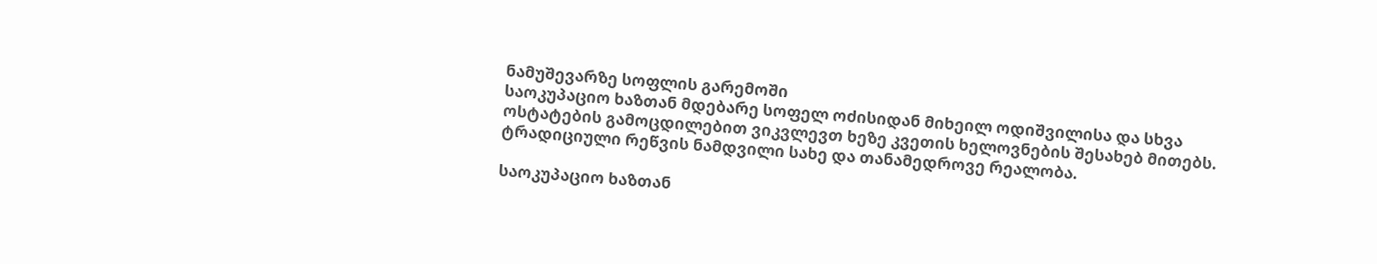ნამუშევარზე სოფლის გარემოში
საოკუპაციო ხაზთან მდებარე სოფელ ოძისიდან მიხეილ ოდიშვილისა და სხვა ოსტატების გამოცდილებით ვიკვლევთ ხეზე კვეთის ხელოვნების შესახებ მითებს. ტრადიციული რეწვის ნამდვილი სახე და თანამედროვე რეალობა.

საოკუპაციო ხაზთან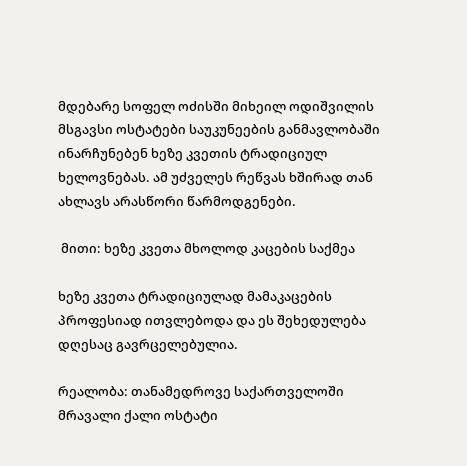მდებარე სოფელ ოძისში მიხეილ ოდიშვილის მსგავსი ოსტატები საუკუნეების განმავლობაში ინარჩუნებენ ხეზე კვეთის ტრადიციულ ხელოვნებას. ამ უძველეს რეწვას ხშირად თან ახლავს არასწორი წარმოდგენები.

 მითი: ხეზე კვეთა მხოლოდ კაცების საქმეა

ხეზე კვეთა ტრადიციულად მამაკაცების პროფესიად ითვლებოდა და ეს შეხედულება დღესაც გავრცელებულია.

რეალობა: თანამედროვე საქართველოში მრავალი ქალი ოსტატი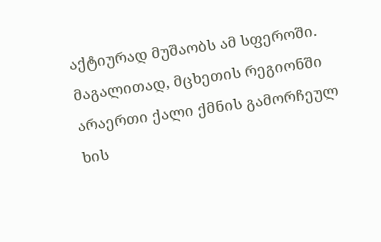აქტიურად მუშაობს ამ სფეროში. მაგალითად, მცხეთის რეგიონში არაერთი ქალი ქმნის გამორჩეულ ხის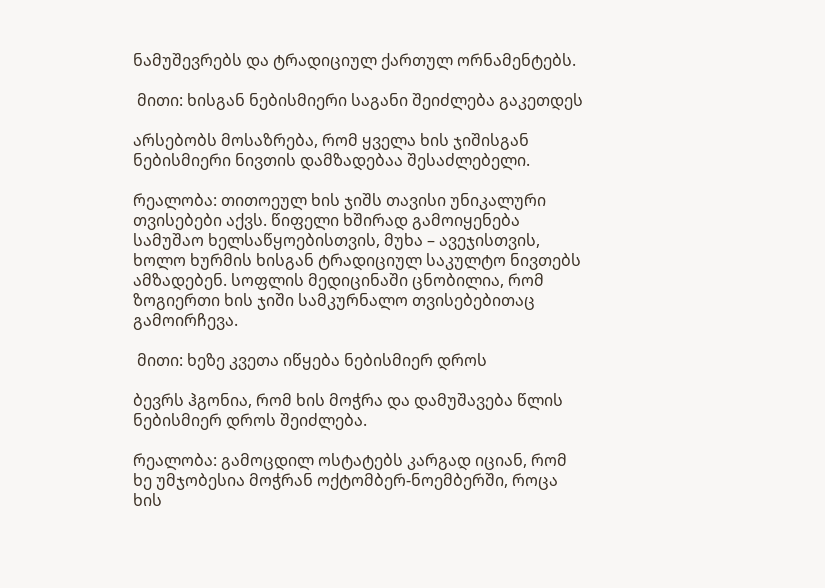ნამუშევრებს და ტრადიციულ ქართულ ორნამენტებს.

 მითი: ხისგან ნებისმიერი საგანი შეიძლება გაკეთდეს

არსებობს მოსაზრება, რომ ყველა ხის ჯიშისგან ნებისმიერი ნივთის დამზადებაა შესაძლებელი.

რეალობა: თითოეულ ხის ჯიშს თავისი უნიკალური თვისებები აქვს. წიფელი ხშირად გამოიყენება სამუშაო ხელსაწყოებისთვის, მუხა – ავეჯისთვის, ხოლო ხურმის ხისგან ტრადიციულ საკულტო ნივთებს ამზადებენ. სოფლის მედიცინაში ცნობილია, რომ ზოგიერთი ხის ჯიში სამკურნალო თვისებებითაც გამოირჩევა.

 მითი: ხეზე კვეთა იწყება ნებისმიერ დროს

ბევრს ჰგონია, რომ ხის მოჭრა და დამუშავება წლის ნებისმიერ დროს შეიძლება.

რეალობა: გამოცდილ ოსტატებს კარგად იციან, რომ ხე უმჯობესია მოჭრან ოქტომბერ-ნოემბერში, როცა ხის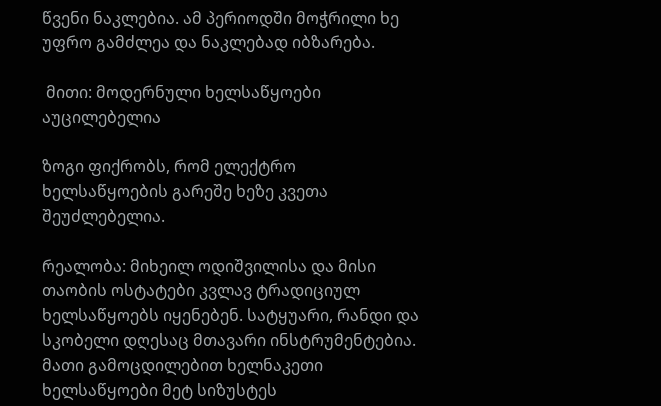წვენი ნაკლებია. ამ პერიოდში მოჭრილი ხე უფრო გამძლეა და ნაკლებად იბზარება.

 მითი: მოდერნული ხელსაწყოები აუცილებელია

ზოგი ფიქრობს, რომ ელექტრო ხელსაწყოების გარეშე ხეზე კვეთა შეუძლებელია.

რეალობა: მიხეილ ოდიშვილისა და მისი თაობის ოსტატები კვლავ ტრადიციულ ხელსაწყოებს იყენებენ. სატყუარი, რანდი და სკობელი დღესაც მთავარი ინსტრუმენტებია. მათი გამოცდილებით ხელნაკეთი ხელსაწყოები მეტ სიზუსტეს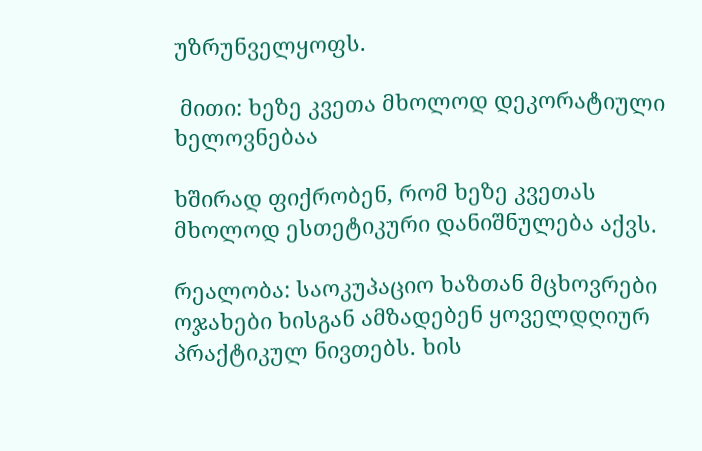უზრუნველყოფს.

 მითი: ხეზე კვეთა მხოლოდ დეკორატიული ხელოვნებაა

ხშირად ფიქრობენ, რომ ხეზე კვეთას მხოლოდ ესთეტიკური დანიშნულება აქვს.

რეალობა: საოკუპაციო ხაზთან მცხოვრები ოჯახები ხისგან ამზადებენ ყოველდღიურ პრაქტიკულ ნივთებს. ხის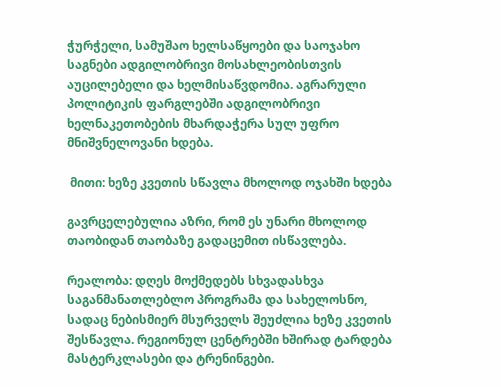ჭურჭელი, სამუშაო ხელსაწყოები და საოჯახო საგნები ადგილობრივი მოსახლეობისთვის აუცილებელი და ხელმისაწვდომია. აგრარული პოლიტიკის ფარგლებში ადგილობრივი ხელნაკეთობების მხარდაჭერა სულ უფრო მნიშვნელოვანი ხდება.

 მითი: ხეზე კვეთის სწავლა მხოლოდ ოჯახში ხდება

გავრცელებულია აზრი, რომ ეს უნარი მხოლოდ თაობიდან თაობაზე გადაცემით ისწავლება.

რეალობა: დღეს მოქმედებს სხვადასხვა საგანმანათლებლო პროგრამა და სახელოსნო, სადაც ნებისმიერ მსურველს შეუძლია ხეზე კვეთის შესწავლა. რეგიონულ ცენტრებში ხშირად ტარდება მასტერკლასები და ტრენინგები.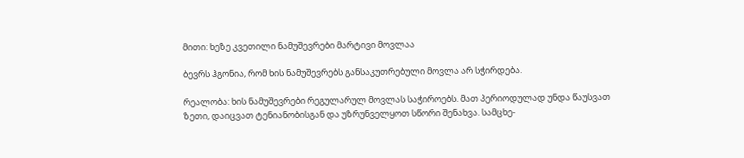მითი: ხეზე კვეთილი ნამუშევრები მარტივი მოვლაა

ბევრს ჰგონია, რომ ხის ნამუშევრებს განსაკუთრებული მოვლა არ სჭირდება.

რეალობა: ხის ნამუშევრები რეგულარულ მოვლას საჭიროებს. მათ პერიოდულად უნდა წაუსვათ ზეთი, დაიცვათ ტენიანობისგან და უზრუნველყოთ სწორი შენახვა. სამცხე-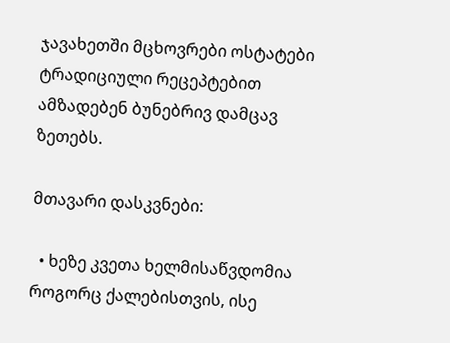ჯავახეთში მცხოვრები ოსტატები ტრადიციული რეცეპტებით ამზადებენ ბუნებრივ დამცავ ზეთებს.

მთავარი დასკვნები:

  • ხეზე კვეთა ხელმისაწვდომია როგორც ქალებისთვის, ისე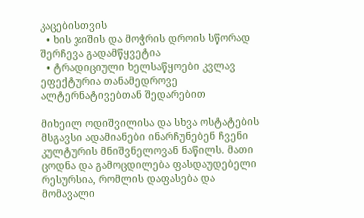კაცებისთვის
  • ხის ჯიშის და მოჭრის დროის სწორად შერჩევა გადამწყვეტია
  • ტრადიციული ხელსაწყოები კვლავ ეფექტურია თანამედროვე ალტერნატივებთან შედარებით

მიხეილ ოდიშვილისა და სხვა ოსტატების მსგავსი ადამიანები ინარჩუნებენ ჩვენი კულტურის მნიშვნელოვან ნაწილს. მათი ცოდნა და გამოცდილება ფასდაუდებელი რესურსია, რომლის დაფასება და მომავალი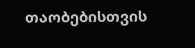თაობებისთვის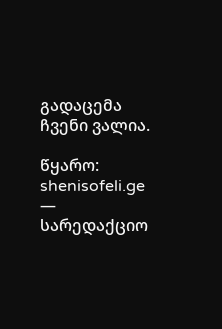გადაცემა ჩვენი ვალია.

წყარო: shenisofeli.ge — სარედაქციო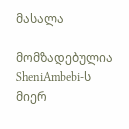მასალა

მომზადებულია SheniAmbebi-ს მიერ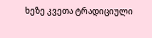ხეზე კვეთა ტრადიციული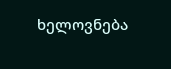ხელოვნება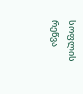სოფლის რეწვა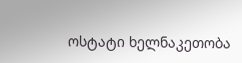ოსტატი ხელნაკეთობა